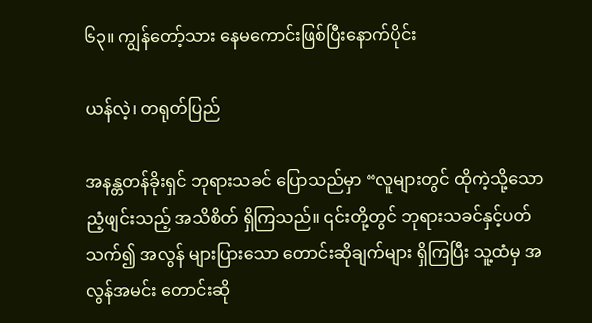၆၃။ ကျွန်တော့်သား နေမကောင်းဖြစ်ပြီးနောက်ပိုင်း

ယန်လဲ့၊ တရုတ်ပြည်

အနန္တတန်ခိုးရှင် ဘုရားသခင် ပြောသည်မှာ “လူများတွင် ထိုကဲ့သို့သော ညံ့ဖျင်းသည့် အသိစိတ် ရှိကြသည်။ ၎င်းတို့တွင် ဘုရားသခင်နှင့်ပတ်သက်၍ အလွန် များပြားသော တောင်းဆိုချက်များ ရှိကြပြီး သူ့ထံမှ အလွန်အမင်း တောင်းဆို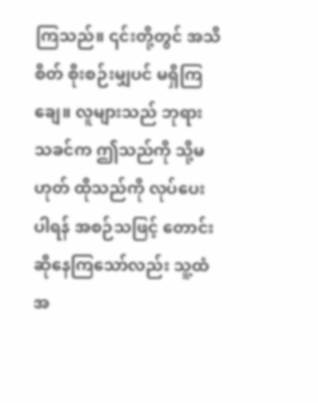ကြသည်။ ၎င်းတို့တွင် အသိစိတ် စိုးစဉ်းမျှပင် မရှိကြချေ။ လူများသည် ဘုရားသခင်က ဤသည်ကို သို့မဟုတ် ထိုသည်ကို လုပ်ပေးပါရန် အစဉ်သဖြင့် တောင်းဆိုနေကြသော်လည်း သူ့ထံ အ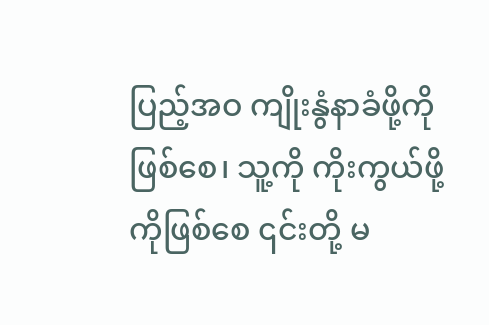ပြည့်အဝ ကျိုးနွံနာခံဖို့ကိုဖြစ်စေ၊ သူ့ကို ကိုးကွယ်ဖို့ကိုဖြစ်စေ ၎င်းတို့ မ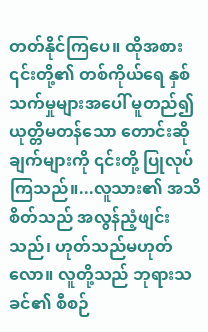တတ်နိုင်ကြပေ။ ထိုအစား ၎င်းတို့၏ တစ်ကိုယ်ရေ နှစ်သက်မှုများအပေါ် မူတည်၍ ယုတ္တိမတန်သော တောင်းဆိုချက်များကို ၎င်းတို့ ပြုလုပ်ကြသည်။...လူသား၏ အသိစိတ်သည် အလွန်ညံ့ဖျင်းသည်၊ ဟုတ်သည်မဟုတ်လော။ လူတို့သည် ဘုရားသခင်၏ စီစဉ်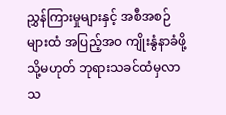ညွှန်ကြားမှုများနှင့် အစီအစဉ်များထံ အပြည့်အဝ ကျိုးနွံနာခံဖို့ သို့မဟုတ် ဘုရားသခင်ထံမှလာသ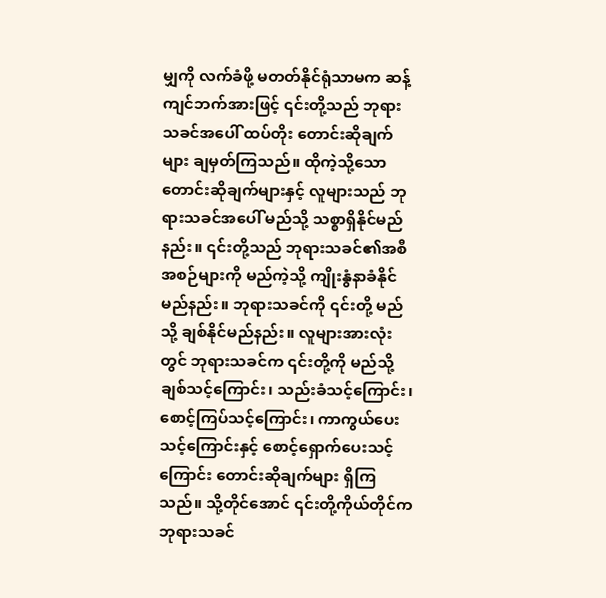မျှကို လက်ခံဖို့ မတတ်နိုင်ရုံသာမက ဆန့်ကျင်ဘက်အားဖြင့် ၎င်းတို့သည် ဘုရားသခင်အပေါ် ထပ်တိုး တောင်းဆိုချက်များ ချမှတ်ကြသည်။ ထိုကဲ့သို့သော တောင်းဆိုချက်များနှင့် လူများသည် ဘုရားသခင်အပေါ် မည်သို့ သစ္စာရှိနိုင်မည်နည်း။ ၎င်းတို့သည် ဘုရားသခင်၏အစီအစဉ်များကို မည်ကဲ့သို့ ကျိုးနွံနာခံနိုင်မည်နည်း။ ဘုရားသခင်ကို ၎င်းတို့ မည်သို့ ချစ်နိုင်မည်နည်း။ လူများအားလုံးတွင် ဘုရားသခင်က ၎င်းတို့ကို မည်သို့ ချစ်သင့်ကြောင်း၊ သည်းခံသင့်ကြောင်း၊ စောင့်ကြပ်သင့်ကြောင်း၊ ကာကွယ်ပေးသင့်ကြောင်းနှင့် စောင့်ရှောက်ပေးသင့်ကြောင်း တောင်းဆိုချက်များ ရှိကြသည်။ သို့တိုင်အောင် ၎င်းတို့ကိုယ်တိုင်က ဘုရားသခင်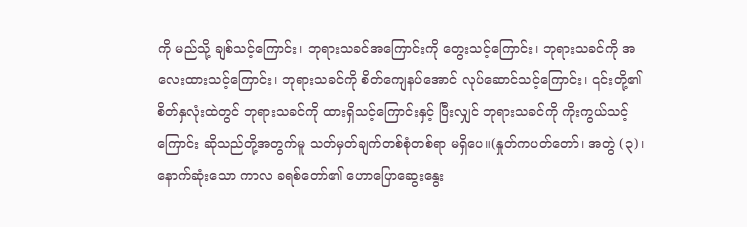ကို မည်သို့ ချစ်သင့်ကြောင်း၊ ဘုရားသခင်အကြောင်းကို တွေးသင့်ကြောင်း၊ ဘုရားသခင်ကို အလေးထားသင့်ကြောင်း၊ ဘုရားသခင်ကို စိတ်ကျေနပ်အောင် လုပ်ဆောင်သင့်ကြောင်း၊ ၎င်းတို့၏စိတ်နှလုံးထဲတွင် ဘုရားသခင်ကို ထားရှိသင့်ကြောင်းနှင့် ပြီးလျှင် ဘုရားသခင်ကို ကိုးကွယ်သင့်ကြောင်း ဆိုသည်တို့အတွက်မူ သတ်မှတ်ချက်တစ်စုံတစ်ရာ မရှိပေ။(နှုတ်ကပတ်တော်၊ အတွဲ (၃)၊ နောက်ဆုံးသော ကာလ ခရစ်တော်၏ ဟောပြောဆွေးနွေး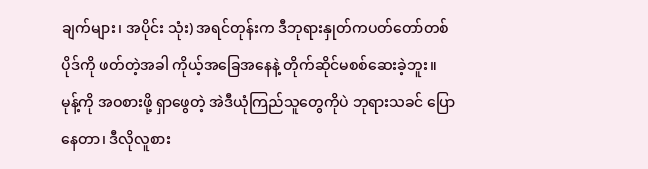ချက်များ၊ အပိုင်း သုံး) အရင်တုန်းက ဒီဘုရားနှုတ်ကပတ်တော်တစ်ပိုဒ်ကို ဖတ်တဲ့အခါ ကိုယ့်အခြေအနေနဲ့ တိုက်ဆိုင်မစစ်ဆေးခဲ့ဘူး။ မုန့်ကို အဝစားဖို့ ရှာဖွေတဲ့ အဲဒီယုံကြည်သူတွေကိုပဲ ဘုရားသခင် ပြောနေတာ၊ ဒီလိုလူစား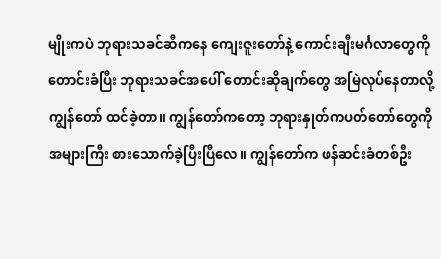မျိုးကပဲ ဘုရားသခင်ဆီကနေ ကျေးဇူးတော်နဲ့ ကောင်းချီးမင်္ဂလာတွေကို တောင်းခံပြီး ဘုရားသခင်အပေါ် တောင်းဆိုချက်တွေ အမြဲလုပ်နေတာလို့ ကျွန်တော် ထင်ခဲ့တာ။ ကျွန်တော်ကတော့ ဘုရားနှုတ်ကပတ်တော်တွေကို အများကြီး စားသောက်ခဲ့ပြီးပြီလေ။ ကျွန်တော်က ဖန်ဆင်းခံတစ်ဦး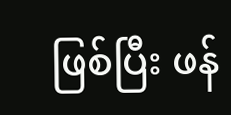ဖြစ်ပြီး ဖန်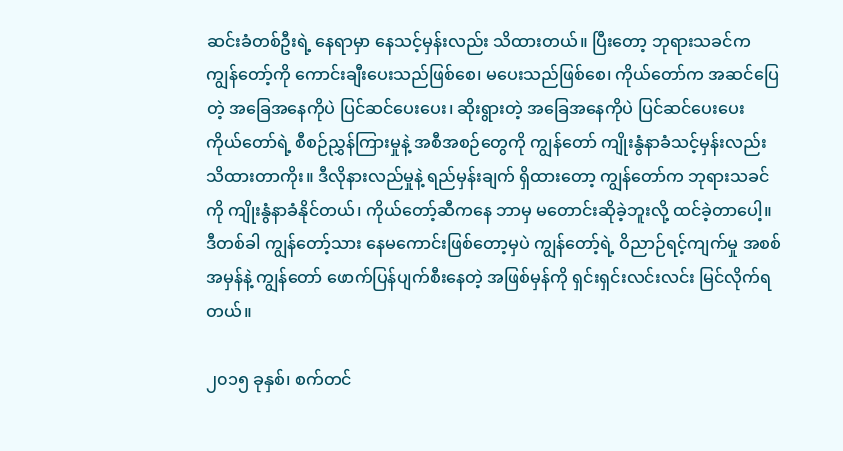ဆင်းခံတစ်ဦးရဲ့ နေရာမှာ နေသင့်မှန်းလည်း သိထားတယ်။ ပြီးတော့ ဘုရားသခင်က ကျွန်တော့်ကို ကောင်းချီးပေးသည်ဖြစ်စေ၊ မပေးသည်ဖြစ်စေ၊ ကိုယ်တော်က အဆင်ပြေတဲ့ အခြေအနေကိုပဲ ပြင်ဆင်ပေးပေး၊ ဆိုးရွားတဲ့ အခြေအနေကိုပဲ ပြင်ဆင်ပေးပေး ကိုယ်တော်ရဲ့ စီစဉ်ညွှန်ကြားမှုနဲ့ အစီအစဉ်တွေကို ကျွန်တော် ကျိုးနွံနာခံသင့်မှန်းလည်း သိထားတာကိုး။ ဒီလိုနားလည်မှုနဲ့ ရည်မှန်းချက် ရှိထားတော့ ကျွန်တော်က ဘုရားသခင်ကို ကျိုးနွံနာခံနိုင်တယ်၊ ကိုယ်တော့်ဆီကနေ ဘာမှ မတောင်းဆိုခဲ့ဘူးလို့ ထင်ခဲ့တာပေါ့။ ဒီတစ်ခါ ကျွန်တော့်သား နေမကောင်းဖြစ်တော့မှပဲ ကျွန်တော့်ရဲ့ ဝိညာဉ်ရင့်ကျက်မှု အစစ်အမှန်နဲ့ ကျွန်တော် ဖောက်ပြန်ပျက်စီးနေတဲ့ အဖြစ်မှန်ကို ရှင်းရှင်းလင်းလင်း မြင်လိုက်ရတယ်။

၂၀၁၅ ခုနှစ်၊ စက်တင်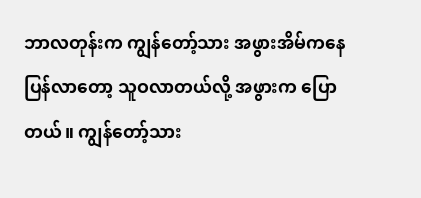ဘာလတုန်းက ကျွန်တော့်သား အဖွားအိမ်ကနေ ပြန်လာတော့ သူဝလာတယ်လို့ အဖွားက ပြောတယ်။ ကျွန်တော့်သား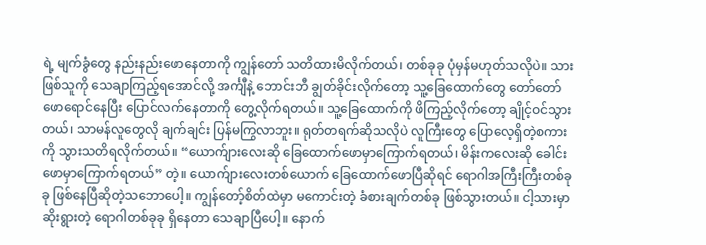ရဲ့ မျက်ခွံတွေ နည်းနည်းဖောနေတာကို ကျွန်တော် သတိထားမိလိုက်တယ်၊ တစ်ခုခု ပုံမှန်မဟုတ်သလိုပဲ။ သားဖြစ်သူကို သေချာကြည့်ရအောင်လို့ အင်္ကျီနဲ့ ဘောင်းဘီ ချွတ်ခိုင်းလိုက်တော့ သူ့ခြေထောက်တွေ တော်တော်ဖောရောင်နေပြီး ပြောင်လက်နေတာကို တွေ့လိုက်ရတယ်။ သူ့ခြေထောက်ကို ဖိကြည့်လိုက်တော့ ချိုင့်ဝင်သွားတယ်၊ သာမန်လူတွေလို ချက်ချင်း ပြန်မကြွလာဘူး။ ရုတ်တရက်ဆိုသလိုပဲ လူကြီးတွေ ပြောလေ့ရှိတဲ့စကားကို သွားသတိရလိုက်တယ်။ “ယောက်ျားလေးဆို ခြေထောက်ဖောမှာကြောက်ရတယ်၊ မိန်းကလေးဆို ခေါင်းဖောမှာကြောက်ရတယ်” တဲ့။ ယောက်ျားလေးတစ်ယောက် ခြေထောက်ဖောပြီဆိုရင် ရောဂါအကြီးကြီးတစ်ခုခု ဖြစ်နေပြီဆိုတဲ့သဘောပေါ့။ ကျွန်တော့်စိတ်ထဲမှာ မကောင်းတဲ့ ခံစားချက်တစ်ခု ဖြစ်သွားတယ်။ ငါ့သားမှာ ဆိုးရွားတဲ့ ရောဂါတစ်ခုခု ရှိနေတာ သေချာပြီပေါ့။ နောက်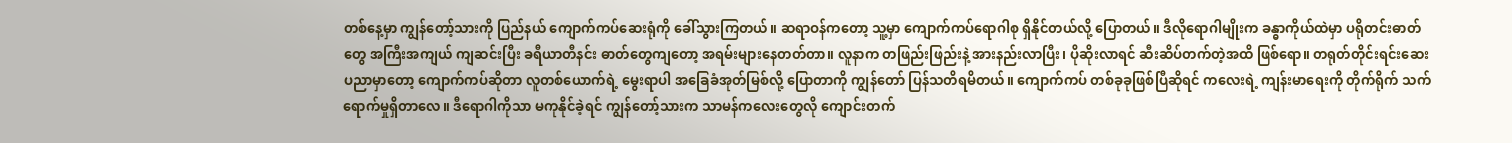တစ်နေ့မှာ ကျွန်တော့်သားကို ပြည်နယ် ကျောက်ကပ်ဆေးရုံကို ခေါ်သွားကြတယ်။ ဆရာဝန်ကတော့ သူ့မှာ ကျောက်ကပ်ရောဂါစု ရှိနိုင်တယ်လို့ ပြောတယ်။ ဒီလိုရောဂါမျိုးက ခန္ဓာကိုယ်ထဲမှာ ပရိုတင်းဓာတ်တွေ အကြီးအကျယ် ကျဆင်းပြီး ခရီယာတီနင်း ဓာတ်တွေကျတော့ အရမ်းများနေတတ်တာ။ လူနာက တဖြည်းဖြည်းနဲ့ အားနည်းလာပြီး၊ ပိုဆိုးလာရင် ဆီးဆိပ်တက်တဲ့အထိ ဖြစ်ရော။ တရုတ်တိုင်းရင်းဆေးပညာမှာတော့ ကျောက်ကပ်ဆိုတာ လူတစ်ယောက်ရဲ့ မွေးရာပါ အခြေခံအုတ်မြစ်လို့ ပြောတာကို ကျွန်တော် ပြန်သတိရမိတယ်။ ကျောက်ကပ် တစ်ခုခုဖြစ်ပြီဆိုရင် ကလေးရဲ့ ကျန်းမာရေးကို တိုက်ရိုက် သက်ရောက်မှုရှိတာလေ။ ဒီရောဂါကိုသာ မကုနိုင်ခဲ့ရင် ကျွန်တော့်သားက သာမန်ကလေးတွေလို ကျောင်းတက်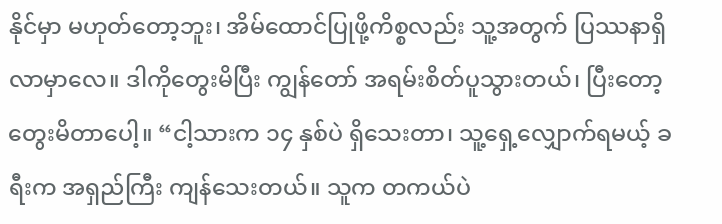နိုင်မှာ မဟုတ်တော့ဘူး၊ အိမ်ထောင်ပြုဖို့ကိစ္စလည်း သူ့အတွက် ပြဿနာရှိလာမှာလေ။ ဒါကိုတွေးမိပြီး ကျွန်တော် အရမ်းစိတ်ပူသွားတယ်၊ ပြီးတော့ တွေးမိတာပေါ့။ “ငါ့သားက ၁၄ နှစ်ပဲ ရှိသေးတာ၊ သူ့ရှေ့လျှောက်ရမယ့် ခရီးက အရှည်ကြီး ကျန်သေးတယ်။ သူက တကယ်ပဲ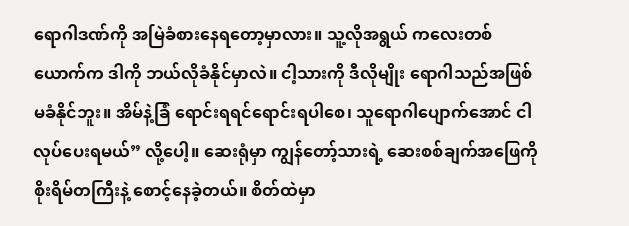ရောဂါဒဏ်ကို အမြဲခံစားနေရတော့မှာလား။ သူ့လိုအရွယ် ကလေးတစ်ယောက်က ဒါကို ဘယ်လိုခံနိုင်မှာလဲ။ ငါ့သားကို ဒီလိုမျိုး ရောဂါသည်အဖြစ်မခံနိုင်ဘူး။ အိမ်နဲ့ခြံ ရောင်းရရင်ရောင်းရပါစေ၊ သူရောဂါပျောက်အောင် ငါလုပ်ပေးရမယ်” လို့ပေါ့။ ဆေးရုံမှာ ကျွန်တော့်သားရဲ့ ဆေးစစ်ချက်အဖြေကို စိုးရိမ်တကြီးနဲ့ စောင့်နေခဲ့တယ်။ စိတ်ထဲမှာ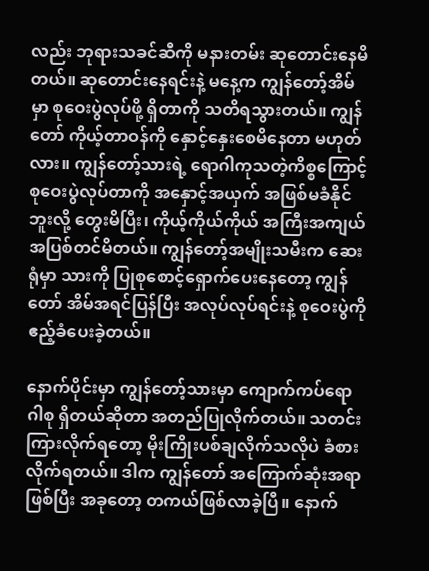လည်း ဘုရားသခင်ဆီကို မနားတမ်း ဆုတောင်းနေမိတယ်။ ဆုတောင်းနေရင်းနဲ့ မနေ့က ကျွန်တော့်အိမ်မှာ စုဝေးပွဲလုပ်ဖို့ ရှိတာကို သတိရသွားတယ်။ ကျွန်တော် ကိုယ့်တာဝန်ကို နှောင့်နှေးစေမိနေတာ မဟုတ်လား။ ကျွန်တော့်သားရဲ့ ရောဂါကုသတဲ့ကိစ္စကြောင့် စုဝေးပွဲလုပ်တာကို အနှောင့်အယှက် အဖြစ်မခံနိုင်ဘူးလို့ တွေးမိပြီး၊ ကိုယ့်ကိုယ်ကိုယ် အကြီးအကျယ် အပြစ်တင်မိတယ်။ ကျွန်တော့်အမျိုးသမီးက ဆေးရုံမှာ သားကို ပြုစုစောင့်ရှောက်ပေးနေတော့ ကျွန်တော် အိမ်အရင်ပြန်ပြီး အလုပ်လုပ်ရင်းနဲ့ စုဝေးပွဲကို ဧည့်ခံပေးခဲ့တယ်။

နောက်ပိုင်းမှာ ကျွန်တော့်သားမှာ ကျောက်ကပ်ရောဂါစု ရှိတယ်ဆိုတာ အတည်ပြုလိုက်တယ်။ သတင်းကြားလိုက်ရတော့ မိုးကြိုးပစ်ချလိုက်သလိုပဲ ခံစားလိုက်ရတယ်။ ဒါက ကျွန်တော် အကြောက်ဆုံးအရာဖြစ်ပြီး အခုတော့ တကယ်ဖြစ်လာခဲ့ပြီ။ နောက်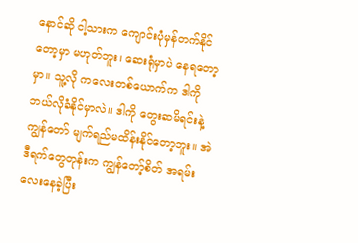နောင်ဆို ငါ့သားက ကျောင်းပုံမှန်တက်နိုင်တော့မှာ မဟုတ်ဘူး၊ ဆေးရုံမှာပဲ နေရတော့မှာ။ သူ့လို ကလေးတစ်ယောက်က ဒါကို ဘယ်လိုခံနိုင်မှာလဲ။ ဒါကို တွေးဆမိရင်းနဲ့ ကျွန်တော် မျက်ရည်မထိန်းနိုင်တော့ဘူး။ အဲဒီရက်တွေတုန်းက ကျွန်တော့်စိတ် အရမ်းလေးနေခဲ့ပြီး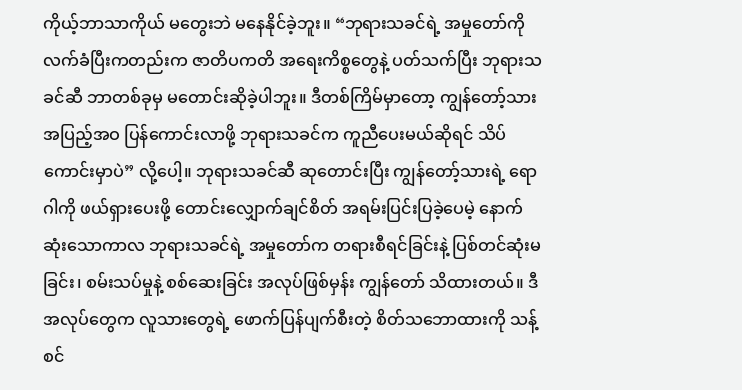ကိုယ့်ဘာသာကိုယ် မတွေးဘဲ မနေနိုင်ခဲ့ဘူး။ “ဘုရားသခင်ရဲ့ အမှုတော်ကို လက်ခံပြီးကတည်းက ဇာတိပကတိ အရေးကိစ္စတွေနဲ့ ပတ်သက်ပြီး ဘုရားသခင်ဆီ ဘာတစ်ခုမှ မတောင်းဆိုခဲ့ပါဘူး။ ဒီတစ်ကြိမ်မှာတော့ ကျွန်တော့်သား အပြည့်အဝ ပြန်ကောင်းလာဖို့ ဘုရားသခင်က ကူညီပေးမယ်ဆိုရင် သိပ်ကောင်းမှာပဲ” လို့ပေါ့။ ဘုရားသခင်ဆီ ဆုတောင်းပြီး ကျွန်တော့်သားရဲ့ ရောဂါကို ဖယ်ရှားပေးဖို့ တောင်းလျှောက်ချင်စိတ် အရမ်းပြင်းပြခဲ့ပေမဲ့ နောက်ဆုံးသောကာလ ဘုရားသခင်ရဲ့ အမှုတော်က တရားစီရင်ခြင်းနဲ့ ပြစ်တင်ဆုံးမခြင်း၊ စမ်းသပ်မှုနဲ့ စစ်ဆေးခြင်း အလုပ်ဖြစ်မှန်း ကျွန်တော် သိထားတယ်။ ဒီအလုပ်တွေက လူသားတွေရဲ့ ဖောက်ပြန်ပျက်စီးတဲ့ စိတ်သဘောထားကို သန့်စင်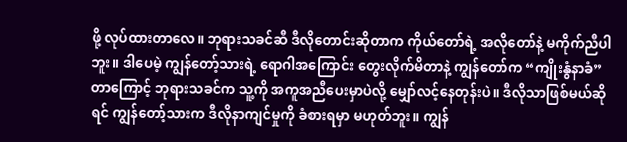ဖို့ လုပ်ထားတာလေ။ ဘုရားသခင်ဆီ ဒီလိုတောင်းဆိုတာက ကိုယ်တော်ရဲ့ အလိုတော်နဲ့ မကိုက်ညီပါဘူး။ ဒါပေမဲ့ ကျွန်တော့်သားရဲ့ ရောဂါအကြောင်း တွေးလိုက်မိတာနဲ့ ကျွန်တော်က “ကျိုးနွံနာခံ” တာကြောင့် ဘုရားသခင်က သူ့ကို အကူအညီပေးမှာပဲလို့ မျှော်လင့်နေတုန်းပဲ။ ဒီလိုသာဖြစ်မယ်ဆိုရင် ကျွန်တော့်သားက ဒီလိုနာကျင်မှုကို ခံစားရမှာ မဟုတ်ဘူး။ ကျွန်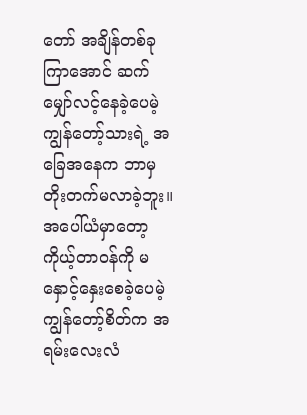တော် အချိန်တစ်ခုကြာအောင် ဆက်မျှော်လင့်နေခဲ့ပေမဲ့ ကျွန်တော့်သားရဲ့ အခြေအနေက ဘာမှ တိုးတက်မလာခဲ့ဘူး။ အပေါ်ယံမှာတော့ ကိုယ့်တာဝန်ကို မနှောင့်နှေးစေခဲ့ပေမဲ့ ကျွန်တော့်စိတ်က အရမ်းလေးလံ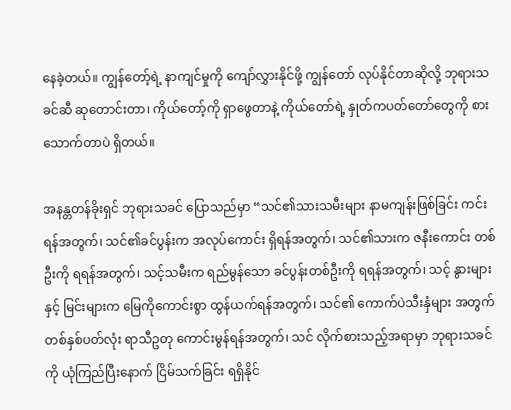နေခဲ့တယ်။ ကျွန်တော့်ရဲ့ နာကျင်မှုကို ကျော်လွှားနိုင်ဖို့ ကျွန်တော် လုပ်နိုင်တာဆိုလို့ ဘုရားသခင်ဆီ ဆုတောင်းတာ၊ ကိုယ်တော့်ကို ရှာဖွေတာနဲ့ ကိုယ်တော်ရဲ့ နှုတ်ကပတ်တော်တွေကို စားသောက်တာပဲ ရှိတယ်။

အနန္တတန်ခိုးရှင် ဘုရားသခင် ပြောသည်မှာ “သင်၏သားသမီးများ နာမကျန်းဖြစ်ခြင်း ကင်းရန်အတွက်၊ သင်၏ခင်ပွန်းက အလုပ်ကောင်း ရှိရန်အတွက်၊ သင်၏သားက ဇနီးကောင်း တစ်ဦးကို ရရန်အတွက်၊ သင့်သမီးက ရည်မွန်သော ခင်ပွန်းတစ်ဦးကို ရရန်အတွက်၊ သင့် နွားများနှင့် မြင်းများက မြေကိုကောင်းစွာ ထွန်ယက်ရန်အတွက်၊ သင်၏ ကောက်ပဲသီးနှံများ အတွက် တစ်နှစ်ပတ်လုံး ရာသီဥတု ကောင်းမွန်ရန်အတွက်၊ သင် လိုက်စားသည့်အရာမှာ ဘုရားသခင်ကို ယုံကြည်ပြီးနောက် ငြိမ်သက်ခြင်း ရရှိနိုင်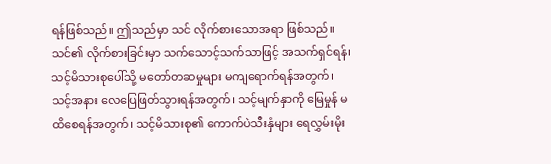ရန်ဖြစ်သည်။ ဤသည်မှာ သင် လိုက်စားသောအရာ ဖြစ်သည်။ သင်၏ လိုက်စားခြင်းမှာ သက်သောင့်သက်သာဖြင့် အသက်ရှင်ရန်၊ သင့်မိသားစုပေါ်သို့ မတော်တဆမှုများ မကျရောက်ရန်အတွက်၊ သင့်အနား လေပြေဖြတ်သွားရန်အတွက်၊ သင့်မျက်နှာကို မြေမှုန် မထိစေရန်အတွက်၊ သင့်မိသားစု၏ ကောက်ပဲသီးနှံများ ရေလွှမ်းမိုး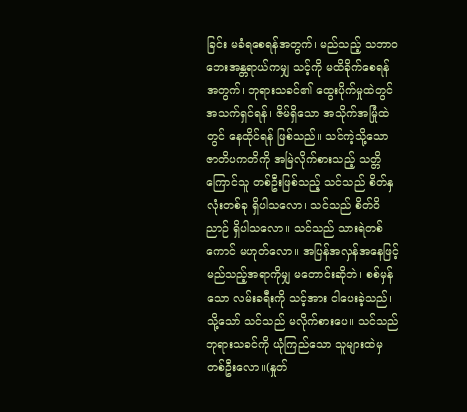ခြင်း မခံရစေရန်အတွက်၊ မည်သည့် သဘာဝဘေးအန္တရာယ်ကမျှ သင့်ကို မထိခိုက်စေရန်အတွက်၊ ဘုရားသခင်၏ ထွေးပိုက်မှုထဲတွင် အသက်ရှင်ရန်၊ ဇိမ်ရှိသော အသိုက်အမြုံထဲတွင် နေထိုင်ရန် ဖြစ်သည်။ သင်ကဲ့သို့သော ဇာတိပကတိကို အမြဲလိုက်စားသည့် သတ္တိကြောင်သူ တစ်ဦးဖြစ်သည့် သင်သည် စိတ်နှလုံးတစ်ခု ရှိပါသလော၊ သင်သည် စိတ်ဝိညာဉ် ရှိပါသလော။ သင်သည် သားရဲတစ်ကောင် မဟုတ်လော။ အပြန်အလှန်အနေဖြင့် မည်သည့်အရာကိုမျှ မတောင်းဆိုဘဲ၊ စစ်မှန်သော လမ်းခရီးကို သင့်အား ငါပေးခဲ့သည်၊ သို့သော် သင်သည် မလိုက်စားပေ။ သင်သည် ဘုရားသခင်ကို ယုံကြည်သော သူများထဲမှ တစ်ဦးလော။(နှုတ်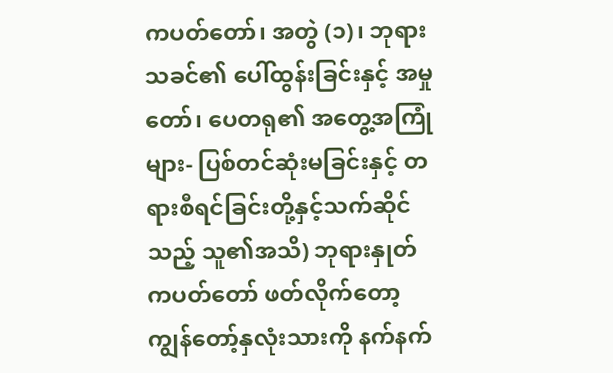ကပတ်တော်၊ အတွဲ (၁)၊ ဘုရားသခင်၏ ပေါ်ထွန်းခြင်းနှင့် အမှုတော်၊ ပေတရု၏ အတွေ့အကြုံများ- ပြစ်တင်ဆုံးမခြင်းနှင့် တရားစီရင်ခြင်းတို့နှင့်သက်ဆိုင်သည့် သူ၏အသိ) ဘုရားနှုတ်ကပတ်တော် ဖတ်လိုက်တော့ ကျွန်တော့်နှလုံးသားကို နက်နက်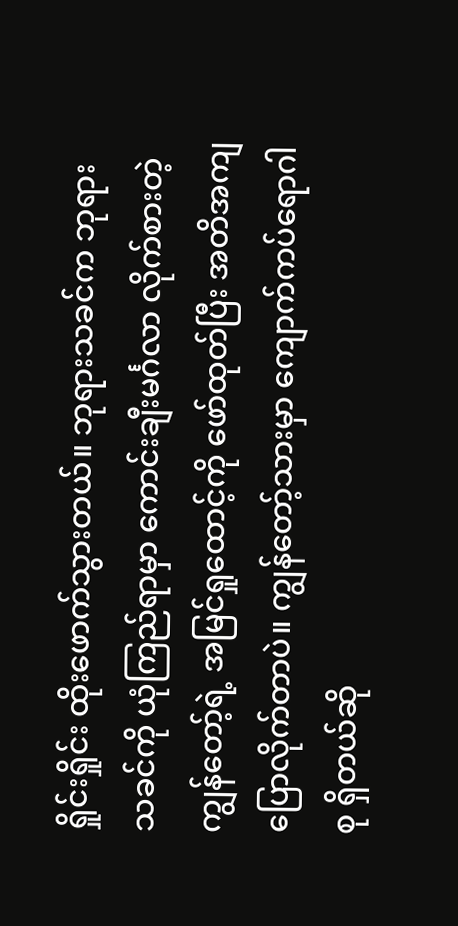ရှိုင်းရှိုင်း ထိုးဖောက်သွားတယ်။ ဘုရားသခင်က ဘုရားသခင်ကို ယုံကြည်ရာမှာ ကောင်းချီးမင်္ဂလာ လိုက်စားတဲ့ ကျွန်တော့်ရဲ့ အမြင်ရှုထောင့်ကို ဖော်ထုတ်ပြီး အတိအကျ ပြောလိုက်တာပဲ။ ကျွန်တော့်သားမှာ ကျောက်ကပ်ရောဂါစု ရှိတယ်ဆို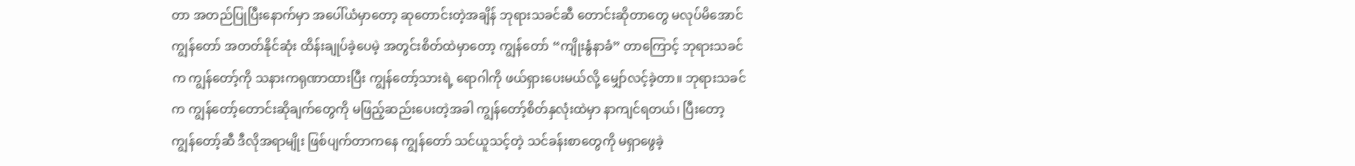တာ အတည်ပြုပြီးနောက်မှာ အပေါ်ယံမှာတော့ ဆုတောင်းတဲ့အချိန် ဘုရားသခင်ဆီ တောင်းဆိုတာတွေ မလုပ်မိအောင် ကျွန်တော် အတတ်နိုင်ဆုံး ထိန်းချုပ်ခဲ့ပေမဲ့ အတွင်းစိတ်ထဲမှာတော့ ကျွန်တော် “ကျိုးနွံနာခံ” တာကြောင့် ဘုရားသခင်က ကျွန်တော့်ကို သနားကရုဏာထားပြီး ကျွန်တော့်သားရဲ့ ရောဂါကို ဖယ်ရှားပေးမယ်လို့ မျှော်လင့်ခဲ့တာ။ ဘုရားသခင်က ကျွန်တော့်တောင်းဆိုချက်တွေကို မဖြည့်ဆည်းပေးတဲ့အခါ ကျွန်တော့်စိတ်နှလုံးထဲမှာ နာကျင်ရတယ်၊ ပြီးတော့ ကျွန်တော့်ဆီ ဒီလိုအရာမျိုး ဖြစ်ပျက်တာကနေ ကျွန်တော် သင်ယူသင့်တဲ့ သင်ခန်းစာတွေကို မရှာဖွေခဲ့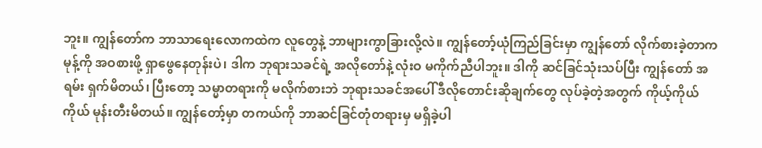ဘူး။ ကျွန်တော်က ဘာသာရေးလောကထဲက လူတွေနဲ့ ဘာများကွာခြားလို့လဲ။ ကျွန်တော့်ယုံကြည်ခြင်းမှာ ကျွန်တော် လိုက်စားခဲ့တာက မုန့်ကို အဝစားဖို့ ရှာဖွေနေတုန်းပဲ၊ ဒါက ဘုရားသခင်ရဲ့ အလိုတော်နဲ့ လုံးဝ မကိုက်ညီပါဘူး။ ဒါကို ဆင်ခြင်သုံးသပ်ပြီး ကျွန်တော် အရမ်း ရှက်မိတယ်၊ ပြီးတော့ သမ္မာတရားကို မလိုက်စားဘဲ ဘုရားသခင်အပေါ် ဒီလိုတောင်းဆိုချက်တွေ လုပ်ခဲ့တဲ့အတွက် ကိုယ့်ကိုယ်ကိုယ် မုန်းတီးမိတယ်။ ကျွန်တော့်မှာ တကယ်ကို ဘာဆင်ခြင်တုံတရားမှ မရှိခဲ့ပါ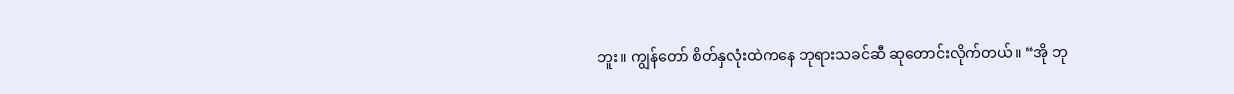ဘူး။ ကျွန်တော် စိတ်နှလုံးထဲကနေ ဘုရားသခင်ဆီ ဆုတောင်းလိုက်တယ်။ “အို ဘု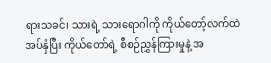ရားသခင်၊ သားရဲ့ သားရောဂါကို ကိုယ်တော့်လက်ထဲ အပ်နှံပြီး ကိုယ်တော်ရဲ့ စီစဉ်ညွှန်ကြားမှုနဲ့ အ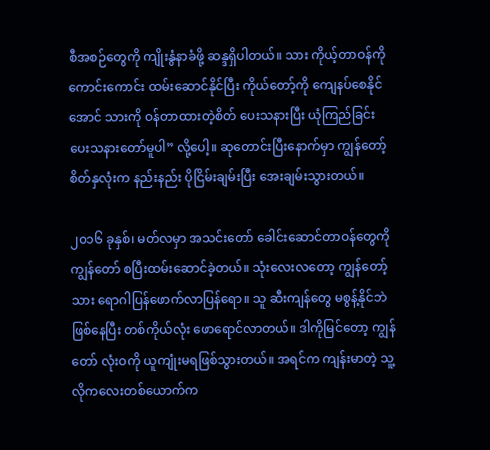စီအစဉ်တွေကို ကျိုးနွံနာခံဖို့ ဆန္ဒရှိပါတယ်။ သား ကိုယ့်တာဝန်ကို ကောင်းကောင်း ထမ်းဆောင်နိုင်ပြီး ကိုယ်တော့်ကို ကျေနပ်စေနိုင်အောင် သားကို ဝန်တာထားတဲ့စိတ် ပေးသနားပြီး ယုံကြည်ခြင်း ပေးသနားတော်မူပါ” လို့ပေါ့။ ဆုတောင်းပြီးနောက်မှာ ကျွန်တော့်စိတ်နှလုံးက နည်းနည်း ပိုငြိမ်းချမ်းပြီး အေးချမ်းသွားတယ်။

၂၀၁၆ ခုနှစ်၊ မတ်လမှာ အသင်းတော် ခေါင်းဆောင်တာဝန်တွေကို ကျွန်တော် စပြီးထမ်းဆောင်ခဲ့တယ်။ သုံးလေးလတော့ ကျွန်တော့်သား ရောဂါပြန်ဖောက်လာပြန်ရော။ သူ ဆီးကျန်တွေ မစွန့်နိုင်ဘဲ ဖြစ်နေပြီး တစ်ကိုယ်လုံး ဖောရောင်လာတယ်။ ဒါကိုမြင်တော့ ကျွန်တော် လုံးဝကို ယူကျုံးမရဖြစ်သွားတယ်။ အရင်က ကျန်းမာတဲ့ သူ့လိုကလေးတစ်ယောက်က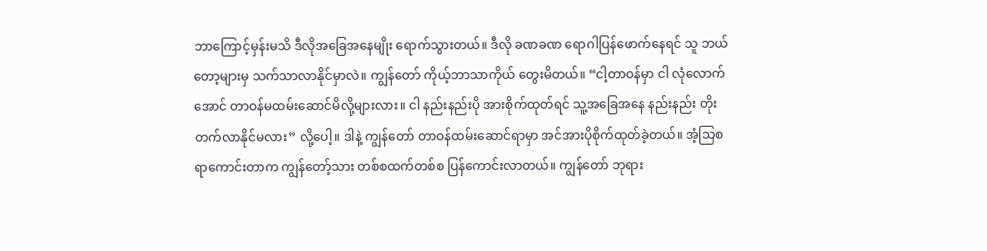ဘာကြောင့်မှန်းမသိ ဒီလိုအခြေအနေမျိုး ရောက်သွားတယ်။ ဒီလို ခဏခဏ ရောဂါပြန်ဖောက်နေရင် သူ ဘယ်တော့များမှ သက်သာလာနိုင်မှာလဲ။ ကျွန်တော် ကိုယ့်ဘာသာကိုယ် တွေးမိတယ်။ “ငါ့တာဝန်မှာ ငါ လုံလောက်အောင် တာဝန်မထမ်းဆောင်မိလို့များလား။ ငါ နည်းနည်းပို အားစိုက်ထုတ်ရင် သူ့အခြေအနေ နည်းနည်း တိုးတက်လာနိုင်မလား” လို့ပေါ့။ ဒါနဲ့ ကျွန်တော် တာဝန်ထမ်းဆောင်ရာမှာ အင်အားပိုစိုက်ထုတ်ခဲ့တယ်။ အံ့သြစရာကောင်းတာက ကျွန်တော့်သား တစ်စထက်တစ်စ ပြန်ကောင်းလာတယ်။ ကျွန်တော် ဘုရား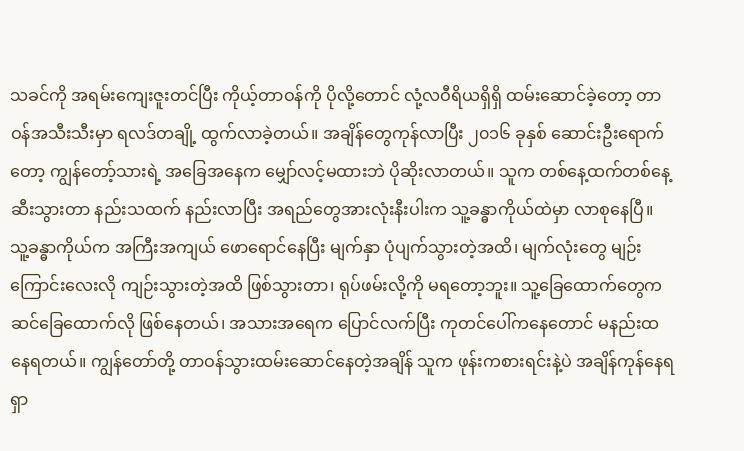သခင်ကို အရမ်းကျေးဇူးတင်ပြီး ကိုယ့်တာဝန်ကို ပိုလို့တောင် လုံ့လဝီရိယရှိရှိ ထမ်းဆောင်ခဲ့တော့ တာဝန်အသီးသီးမှာ ရလဒ်တချို့ ထွက်လာခဲ့တယ်။ အချိန်တွေကုန်လာပြီး ၂၀၁၆ ခုနှစ် ဆောင်းဦးရောက်တော့ ကျွန်တော့်သားရဲ့ အခြေအနေက မျှော်လင့်မထားဘဲ ပိုဆိုးလာတယ်။ သူက တစ်နေ့ထက်တစ်နေ့ ဆီးသွားတာ နည်းသထက် နည်းလာပြီး အရည်တွေအားလုံးနီးပါးက သူ့ခန္ဓာကိုယ်ထဲမှာ လာစုနေပြီ။ သူ့ခန္ဓာကိုယ်က အကြီးအကျယ် ဖောရောင်နေပြီး မျက်နှာ ပုံပျက်သွားတဲ့အထိ၊ မျက်လုံးတွေ မျဉ်းကြောင်းလေးလို ကျဉ်းသွားတဲ့အထိ ဖြစ်သွားတာ၊ ရုပ်ဖမ်းလို့ကို မရတော့ဘူး။ သူ့ခြေထောက်တွေက ဆင်ခြေထောက်လို ဖြစ်နေတယ်၊ အသားအရေက ပြောင်လက်ပြီး ကုတင်ပေါ်ကနေတောင် မနည်းထနေရတယ်။ ကျွန်တော်တို့ တာဝန်သွားထမ်းဆောင်နေတဲ့အချိန် သူက ဖုန်းကစားရင်းနဲ့ပဲ အချိန်ကုန်နေရရှာ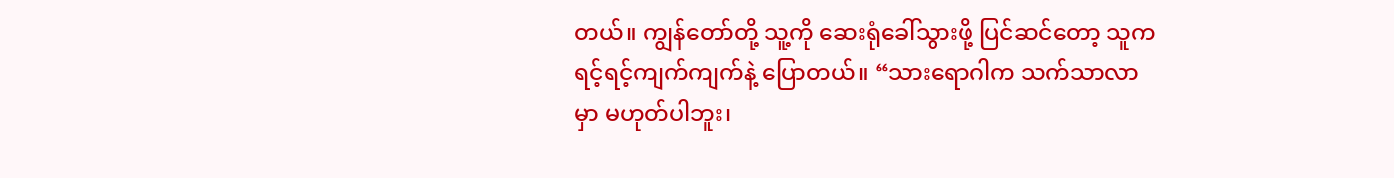တယ်။ ကျွန်တော်တို့ သူ့ကို ဆေးရုံခေါ်သွားဖို့ ပြင်ဆင်တော့ သူက ရင့်ရင့်ကျက်ကျက်နဲ့ ပြောတယ်။ “သားရောဂါက သက်သာလာမှာ မဟုတ်ပါဘူး၊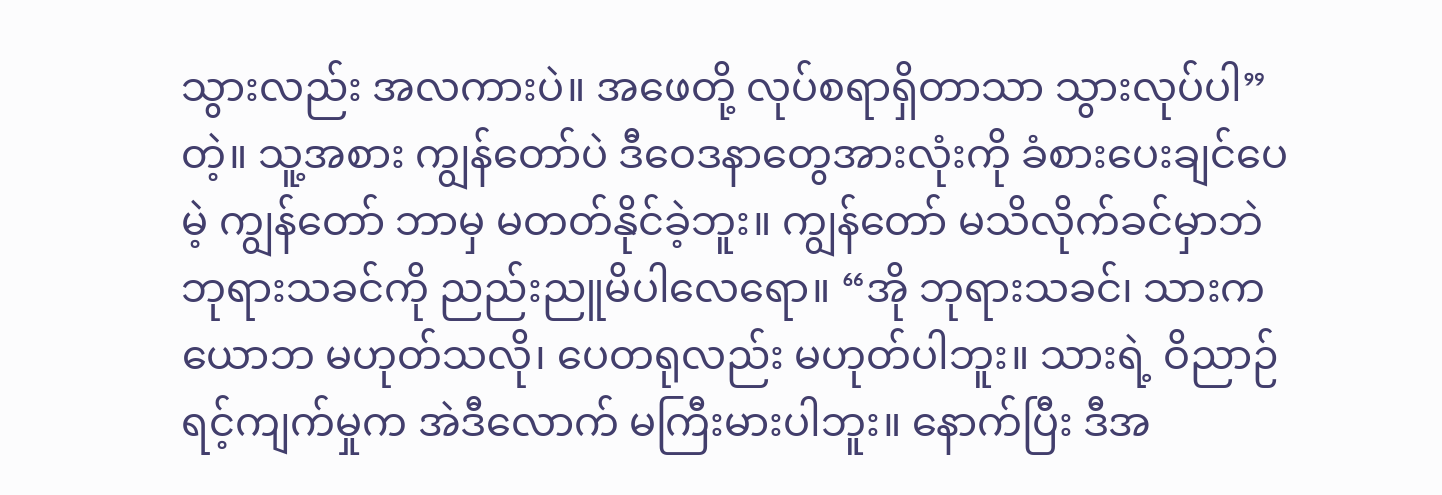သွားလည်း အလကားပဲ။ အဖေတို့ လုပ်စရာရှိတာသာ သွားလုပ်ပါ” တဲ့။ သူ့အစား ကျွန်တော်ပဲ ဒီဝေဒနာတွေအားလုံးကို ခံစားပေးချင်ပေမဲ့ ကျွန်တော် ဘာမှ မတတ်နိုင်ခဲ့ဘူး။ ကျွန်တော် မသိလိုက်ခင်မှာဘဲ ဘုရားသခင်ကို ညည်းညူမိပါလေရော။ “အို ဘုရားသခင်၊ သားက ယောဘ မဟုတ်သလို၊ ပေတရုလည်း မဟုတ်ပါဘူး။ သားရဲ့ ဝိညာဉ်ရင့်ကျက်မှုက အဲဒီလောက် မကြီးမားပါဘူး။ နောက်ပြီး ဒီအ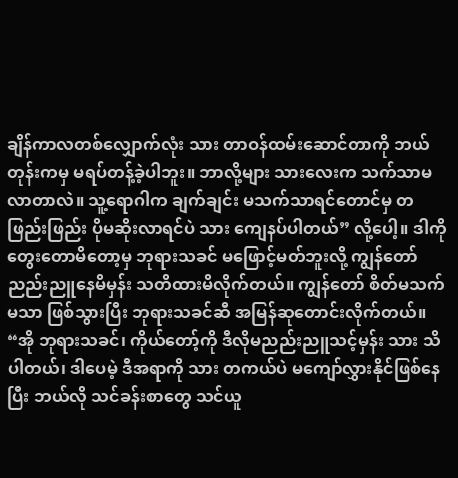ချိန်ကာလတစ်လျှောက်လုံး သား တာဝန်ထမ်းဆောင်တာကို ဘယ်တုန်းကမှ မရပ်တန့်ခဲ့ပါဘူး။ ဘာလို့များ သားလေးက သက်သာမလာတာလဲ။ သူ့ရောဂါက ချက်ချင်း မသက်သာရင်တောင်မှ တဖြည်းဖြည်း ပိုမဆိုးလာရင်ပဲ သား ကျေနပ်ပါတယ်” လို့ပေါ့။ ဒါကို တွေးတောမိတော့မှ ဘုရားသခင် မဖြောင့်မတ်ဘူးလို့ ကျွန်တော် ညည်းညူနေမိမှန်း သတိထားမိလိုက်တယ်။ ကျွန်တော် စိတ်မသက်မသာ ဖြစ်သွားပြီး ဘုရားသခင်ဆီ အမြန်ဆုတောင်းလိုက်တယ်။ “အို ဘုရားသခင်၊ ကိုယ်တော့်ကို ဒီလိုမညည်းညူသင့်မှန်း သား သိပါတယ်၊ ဒါပေမဲ့ ဒီအရာကို သား တကယ်ပဲ မကျော်လွှားနိုင်ဖြစ်နေပြီး ဘယ်လို သင်ခန်းစာတွေ သင်ယူ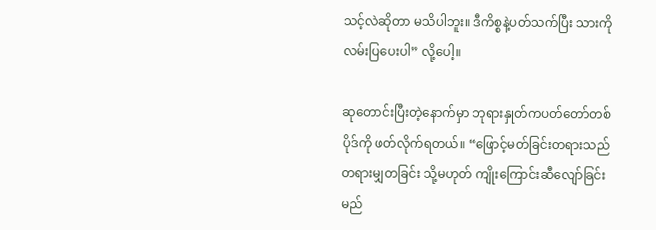သင့်လဲဆိုတာ မသိပါဘူး။ ဒီကိစ္စနဲ့ပတ်သက်ပြီး သားကို လမ်းပြပေးပါ” လို့ပေါ့။

ဆုတောင်းပြီးတဲ့နောက်မှာ ဘုရားနှုတ်ကပတ်တော်တစ်ပိုဒ်ကို ဖတ်လိုက်ရတယ်။ “ဖြောင့်မတ်ခြင်းတရားသည် တရားမျှတခြင်း သို့မဟုတ် ကျိုးကြောင်းဆီလျော်ခြင်း မည်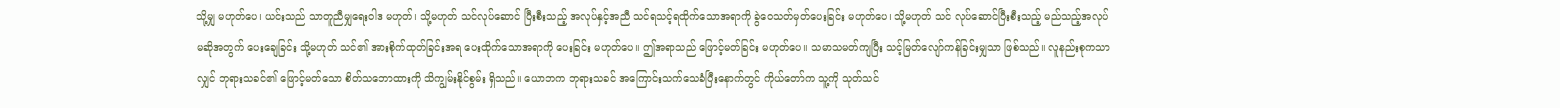သို့မျှ မဟုတ်ပေ၊ ယင်းသည် သာတူညီမျှရေးဝါဒ မဟုတ်၊ သို့မဟုတ် သင်လုပ်ဆောင် ပြီးစီးသည့် အလုပ်နှင့်အညီ သင်ရသင့်ရထိုက်သောအရာကို ခွဲဝေသတ်မှတ်ပေးခြင်း မဟုတ်ပေ၊ သို့မဟုတ် သင် လုပ်ဆောင်ပြီးစီးသည့် မည်သည့်အလုပ်မဆိုအတွက် ပေးချေခြင်း သို့မဟုတ် သင်၏ အားစိုက်ထုတ်ခြင်းအရ ပေးထိုက်သောအရာကို ပေးခြင်း မဟုတ်ပေ။ ဤအရာသည် ဖြောင့်မတ်ခြင်း မဟုတ်ပေ။ သမာသမတ်ကျပြီး သင့်မြတ်လျော်ကန်ခြင်းမျှသာ ဖြစ်သည်။ လူနည်းစုကသာလျှင် ဘုရားသခင်၏ ဖြောင့်မတ်သော စိတ်သဘောထားကို သိကျွမ်းနိုင်စွမ်း ရှိသည်။ ယောဘက ဘုရားသခင် အကြောင်းသက်သေခံပြီးနောက်တွင် ကိုယ်တော်က သူ့ကို သုတ်သင်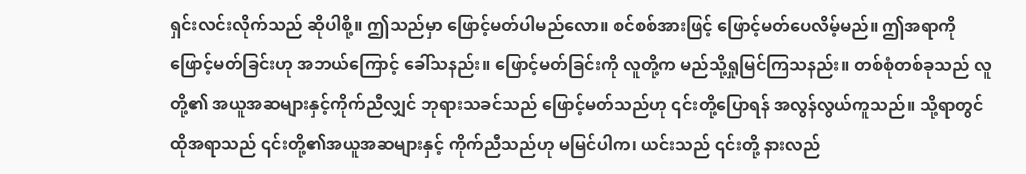ရှင်းလင်းလိုက်သည် ဆိုပါစို့။ ဤသည်မှာ ဖြောင့်မတ်ပါမည်လော။ စင်စစ်အားဖြင့် ဖြောင့်မတ်ပေလိမ့်မည်။ ဤအရာကို ဖြောင့်မတ်ခြင်းဟု အဘယ်ကြောင့် ခေါ်သနည်း။ ဖြောင့်မတ်ခြင်းကို လူတို့က မည်သို့ရှုမြင်ကြသနည်း။ တစ်စုံတစ်ခုသည် လူတို့၏ အယူအဆများနှင့်ကိုက်ညီလျှင် ဘုရားသခင်သည် ဖြောင့်မတ်သည်ဟု ၎င်းတို့ပြောရန် အလွန်လွယ်ကူသည်။ သို့ရာတွင် ထိုအရာသည် ၎င်းတို့၏အယူအဆများနှင့် ကိုက်ညီသည်ဟု မမြင်ပါက၊ ယင်းသည် ၎င်းတို့ နားလည်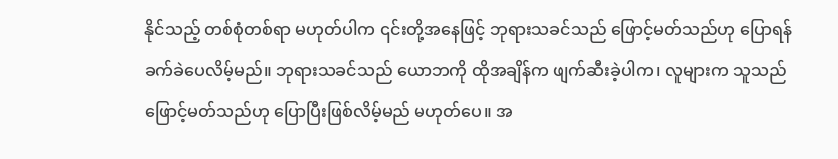နိုင်သည့် တစ်စုံတစ်ရာ မဟုတ်ပါက ၎င်းတို့အနေဖြင့် ဘုရားသခင်သည် ဖြောင့်မတ်သည်ဟု ပြောရန် ခက်ခဲပေလိမ့်မည်။ ဘုရားသခင်သည် ယောဘကို ထိုအချိန်က ဖျက်ဆီးခဲ့ပါက၊ လူများက သူသည် ဖြောင့်မတ်သည်ဟု ပြောပြီးဖြစ်လိမ့်မည် မဟုတ်ပေ။ အ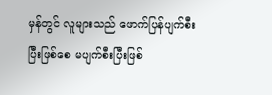မှန်တွင် လူများသည် ဖောက်ပြန်ပျက်စီးပြီးဖြစ်စေ မပျက်စီးပြီးဖြစ်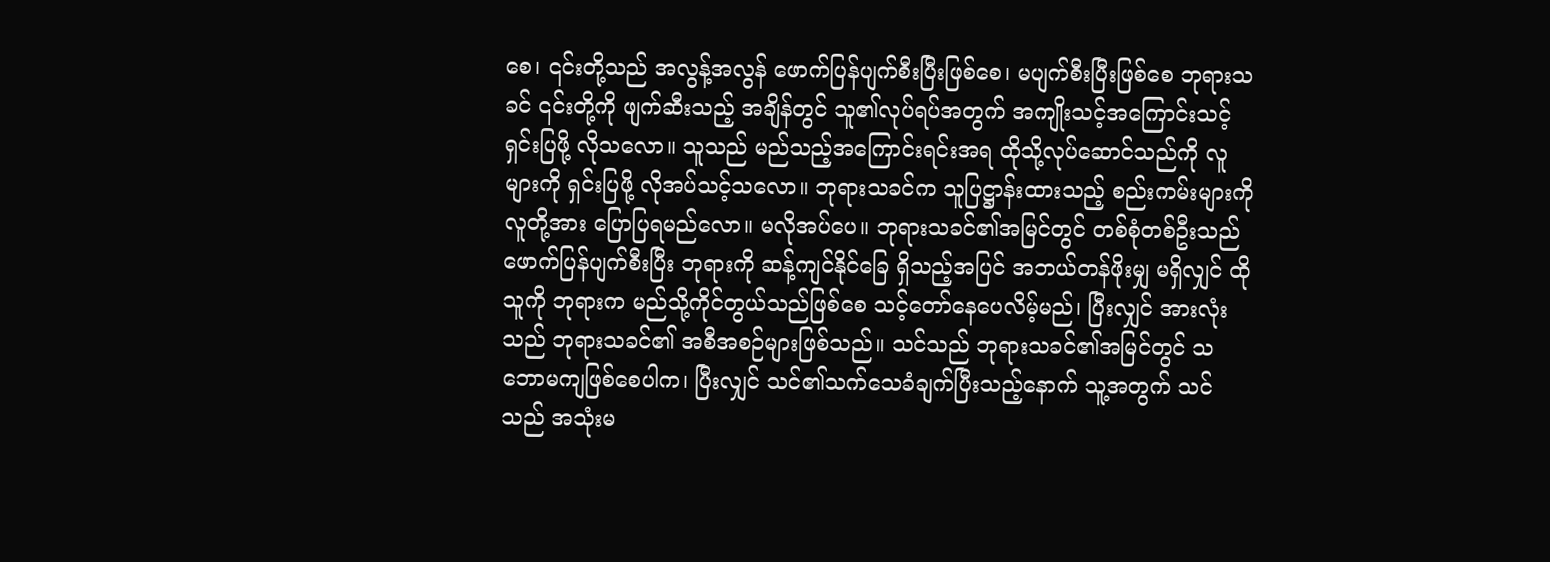စေ၊ ၎င်းတို့သည် အလွန့်အလွန် ဖောက်ပြန်ပျက်စီးပြီးဖြစ်စေ၊ မပျက်စီးပြီးဖြစ်စေ ဘုရားသခင် ၎င်းတို့ကို ဖျက်ဆီးသည့် အချိန်တွင် သူ၏လုပ်ရပ်အတွက် အကျိုးသင့်အကြောင်းသင့် ရှင်းပြဖို့ လိုသလော။ သူသည် မည်သည့်အကြောင်းရင်းအရ ထိုသို့လုပ်ဆောင်သည်ကို လူများကို ရှင်းပြဖို့ လိုအပ်သင့်သလော။ ဘုရားသခင်က သူပြဋ္ဌာန်းထားသည့် စည်းကမ်းများကို လူတို့အား ပြောပြရမည်လော။ မလိုအပ်ပေ။ ဘုရားသခင်၏အမြင်တွင် တစ်စုံတစ်ဦးသည် ဖောက်ပြန်ပျက်စီးပြီး ဘုရားကို ဆန့်ကျင်နိုင်ခြေ ရှိသည့်အပြင် အဘယ်တန်ဖိုးမျှ မရှိလျှင် ထိုသူကို ဘုရားက မည်သို့ကိုင်တွယ်သည်ဖြစ်စေ သင့်တော်နေပေလိမ့်မည်၊ ပြီးလျှင် အားလုံးသည် ဘုရားသခင်၏ အစီအစဉ်များဖြစ်သည်။ သင်သည် ဘုရားသခင်၏အမြင်တွင် သဘောမကျဖြစ်စေပါက၊ ပြီးလျှင် သင်၏သက်သေခံချက်ပြီးသည့်နောက် သူ့အတွက် သင်သည် အသုံးမ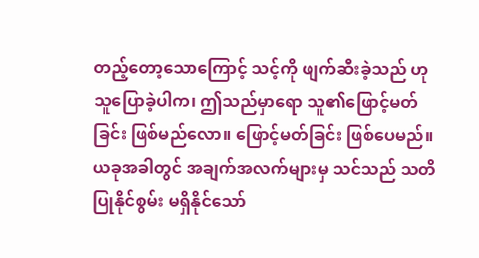တည့်တော့သောကြောင့် သင့်ကို ဖျက်ဆီးခဲ့သည် ဟု သူပြောခဲ့ပါက၊ ဤသည်မှာရော သူ၏ဖြောင့်မတ်ခြင်း ဖြစ်မည်လော။ ဖြောင့်မတ်ခြင်း ဖြစ်ပေမည်။ ယခုအခါတွင် အချက်အလက်များမှ သင်သည် သတိပြုနိုင်စွမ်း မရှိနိုင်သော်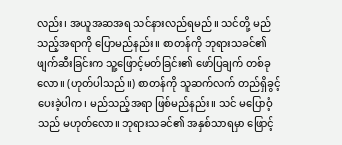လည်း၊ အယူအဆအရ သင်နားလည်ရမည်။ သင်တို့ မည်သည့်အရာကို ပြောမည်နည်း။ စာတန်ကို ဘုရားသခင်၏ ဖျက်ဆီးခြင်းက သူ့ဖြောင့်မတ်ခြင်း၏ ဖော်ပြချက် တစ်ခုလော။ (ဟုတ်ပါသည်။) စာတန်ကို သူဆက်လက် တည်ရှိခွင့်ပေးခဲ့ပါက၊ မည်သည့်အရာ ဖြစ်မည်နည်း။ သင် မပြောဝံ့သည် မဟုတ်လော။ ဘုရားသခင်၏ အနှစ်သာရမှာ ဖြောင့်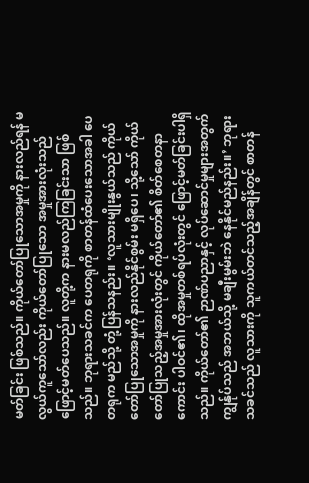မတ်ခြင်း ဖြစ်သည်။ ကိုယ်တော်ပြုသောအမှုကို နားလည်ရန် မလွယ်ကူသော်လည်း ကိုယ်တော်ပြုသော အမှုအားလုံးသည် ဖြောင့်မတ်ပေသည်။ လူတို့က နားမလည်ကြခြင်းသာ ဖြစ်သည်။ ဘုရားသခင်က ပေတရုကို စာတန်ထံပေးသောအခါ ပေတရုက မည်သို့ တုံ့ပြန်သနည်း။ ‘လူသားမျိုးနွယ်သည် ကိုယ်တော်ပြုသောအမှုကို နားလည်နိုင်စွမ်း မရှိပေ၊ သို့သော် ကိုယ်တော်ပြုသည့်အမှုအားလုံးတွင် ကိုယ်တော်၏ စိတ်စေတနာကောင်း ပါဝင်၏၊ ထိုအမှုတစ်ရပ်လုံးတွင် ဖြောင့်မတ်ခြင်းပါရှိသည်။ ကိုယ်တော်၏ ဉာဏ်ပညာနှင့် လုပ်ဆောင်မှုများအတွက် ကျွန်ုပ်သည် အဘယ်သို့ မချီးမွမ်းဘဲ နေနိုင်မည်နည်း။’ ဘုရားသခင်သည် လူသားကို သူကယ်တင်သည့်အချိန်တွင် စာတန်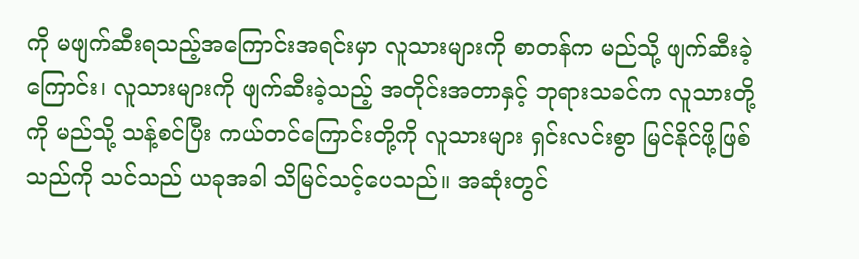ကို မဖျက်ဆီးရသည့်အကြောင်းအရင်းမှာ လူသားများကို စာတန်က မည်သို့ ဖျက်ဆီးခဲ့ကြောင်း၊ လူသားများကို ဖျက်ဆီးခဲ့သည့် အတိုင်းအတာနှင့် ဘုရားသခင်က လူသားတို့ကို မည်သို့ သန့်စင်ပြီး ကယ်တင်ကြောင်းတို့ကို လူသားများ ရှင်းလင်းစွာ မြင်နိုင်ဖို့ဖြစ်သည်ကို သင်သည် ယခုအခါ သိမြင်သင့်ပေသည်။ အဆုံးတွင်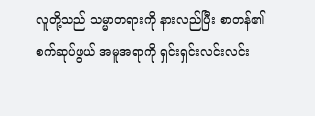လူတို့သည် သမ္မာတရားကို နားလည်ပြီး စာတန်၏ စက်ဆုပ်ဖွယ် အမူအရာကို ရှင်းရှင်းလင်းလင်း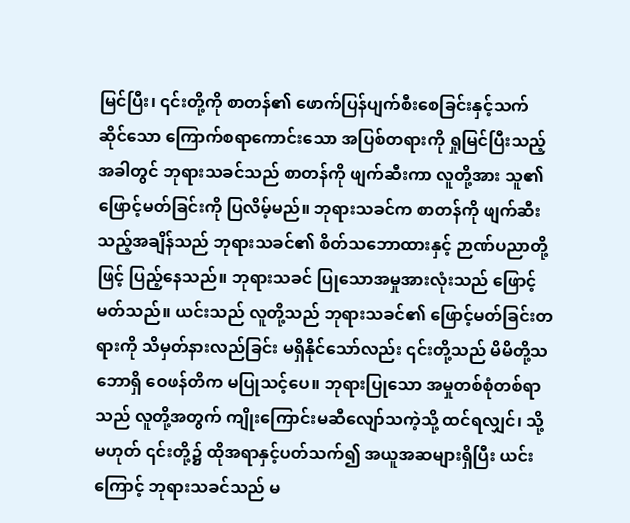မြင်ပြီး၊ ၎င်းတို့ကို စာတန်၏ ဖောက်ပြန်ပျက်စီးစေခြင်းနှင့်သက်ဆိုင်သော ကြောက်စရာကောင်းသော အပြစ်တရားကို ရှုမြင်ပြီးသည့်အခါတွင် ဘုရားသခင်သည် စာတန်ကို ဖျက်ဆီးကာ လူတို့အား သူ၏ ဖြောင့်မတ်ခြင်းကို ပြလိမ့်မည်။ ဘုရားသခင်က စာတန်ကို ဖျက်ဆီးသည့်အချိန်သည် ဘုရားသခင်၏ စိတ်သဘောထားနှင့် ဉာဏ်ပညာတို့ဖြင့် ပြည့်နေသည်။ ဘုရားသခင် ပြုသောအမှုအားလုံးသည် ဖြောင့်မတ်သည်။ ယင်းသည် လူတို့သည် ဘုရားသခင်၏ ဖြောင့်မတ်ခြင်းတရားကို သိမှတ်နားလည်ခြင်း မရှိနိုင်သော်လည်း ၎င်းတို့သည် မိမိတို့သဘောရှိ ဝေဖန်တိက မပြုသင့်ပေ။ ဘုရားပြုသော အမှုတစ်စုံတစ်ရာသည် လူတို့အတွက် ကျိုးကြောင်းမဆီလျော်သကဲ့သို့ ထင်ရလျှင်၊ သို့မဟုတ် ၎င်းတို့၌ ထိုအရာနှင့်ပတ်သက်၍ အယူအဆများရှိပြီး ယင်းကြောင့် ဘုရားသခင်သည် မ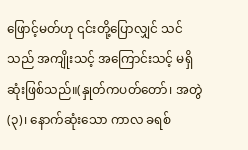ဖြောင့်မတ်ဟု ၎င်းတို့ပြောလျှင် သင်သည် အကျိုးသင့် အကြောင်းသင့် မရှိဆုံးဖြစ်သည်။(နှုတ်ကပတ်တော်၊ အတွဲ (၃)၊ နောက်ဆုံးသော ကာလ ခရစ်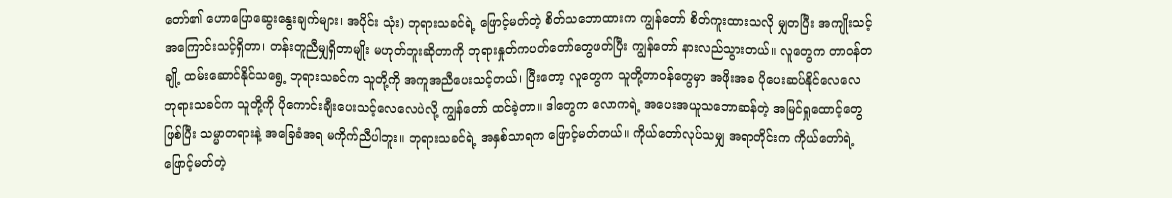တော်၏ ဟောပြောဆွေးနွေးချက်များ၊ အပိုင်း သုံး) ဘုရားသခင်ရဲ့ ဖြောင့်မတ်တဲ့ စိတ်သဘောထားက ကျွန်တော် စိတ်ကူးထားသလို မျှတပြီး အကျိုးသင့်အကြောင်းသင့်ရှိတာ၊ တန်းတူညီမျှရှိတာမျိုး မဟုတ်ဘူးဆိုတာကို ဘုရားနှုတ်ကပတ်တော်တွေဖတ်ပြီး ကျွန်တော် နားလည်သွားတယ်။ လူတွေက တာဝန်တချို့ ထမ်းဆောင်နိုင်သရွေ့ ဘုရားသခင်က သူတို့ကို အကူအညီပေးသင့်တယ်၊ ပြီးတော့ လူတွေက သူတို့တာဝန်တွေမှာ အဖိုးအခ ပိုပေးဆပ်နိုင်လေလေ ဘုရားသခင်က သူတို့ကို ပိုကောင်းချီးပေးသင့်လေလေပဲလို့ ကျွန်တော် ထင်ခဲ့တာ။ ဒါတွေက လောကရဲ့ အပေးအယူသဘောဆန်တဲ့ အမြင်ရှုထောင့်တွေဖြစ်ပြီး သမ္မာတရားနဲ့ အခြေခံအရ မကိုက်ညီပါဘူး။ ဘုရားသခင်ရဲ့ အနှစ်သာရက ဖြောင့်မတ်တယ်။ ကိုယ်တော်လုပ်သမျှ အရာတိုင်းက ကိုယ်တော်ရဲ့ ဖြောင့်မတ်တဲ့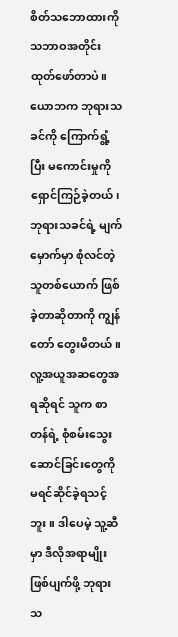စိတ်သဘောထားကို သဘာဝအတိုင်း ထုတ်ဖော်တာပဲ။ ယောဘက ဘုရားသခင်ကို ကြောက်ရွံ့ပြီး မကောင်းမှုကို ရှောင်ကြဉ်ခဲ့တယ်၊ ဘုရားသခင်ရဲ့ မျက်မှောက်မှာ စုံလင်တဲ့သူတစ်ယောက် ဖြစ်ခဲ့တာဆိုတာကို ကျွန်တော် တွေးမိတယ်။ လူ့အယူအဆတွေအရဆိုရင် သူက စာတန်ရဲ့ စုံစမ်းသွေးဆောင်ခြင်းတွေကို မရင်ဆိုင်ခဲ့ရသင့်ဘူး။ ဒါပေမဲ့ သူ့ဆီမှာ ဒီလိုအရာမျိုး ဖြစ်ပျက်ဖို့ ဘုရားသ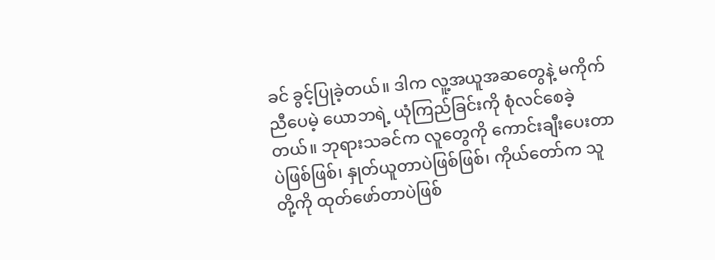ခင် ခွင့်ပြုခဲ့တယ်။ ဒါက လူ့အယူအဆတွေနဲ့ မကိုက်ညီပေမဲ့ ယောဘရဲ့ ယုံကြည်ခြင်းကို စုံလင်စေခဲ့တယ်။ ဘုရားသခင်က လူတွေကို ကောင်းချီးပေးတာပဲဖြစ်ဖြစ်၊ နှုတ်ယူတာပဲဖြစ်ဖြစ်၊ ကိုယ်တော်က သူတို့ကို ထုတ်ဖော်တာပဲဖြစ်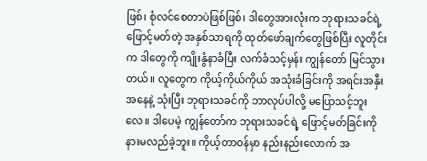ဖြစ်၊ စုံလင်စေတာပဲဖြစ်ဖြစ်၊ ဒါတွေအားလုံးက ဘုရားသခင်ရဲ့ ဖြောင့်မတ်တဲ့ အနှစ်သာရကို ထုတ်ဖော်ချက်တွေဖြစ်ပြီး လူတိုင်းက ဒါတွေကို ကျိုးနွံနာခံပြီး လက်ခံသင့်မှန်း ကျွန်တော် မြင်သွားတယ်။ လူတွေက ကိုယ့်ကိုယ်ကိုယ် အသုံးခံခြင်းကို အရင်းအနှီးအနေနဲ့ သုံးပြီး ဘုရားသခင်ကို ဘာလုပ်ပါလို့ မပြောသင့်ဘူးလေ။ ဒါပေမဲ့ ကျွန်တော်က ဘုရားသခင်ရဲ့ ဖြောင့်မတ်ခြင်းကို နားမလည်ခဲ့ဘူး။ ကိုယ့်တာဝန်မှာ နည်းနည်းလောက် အ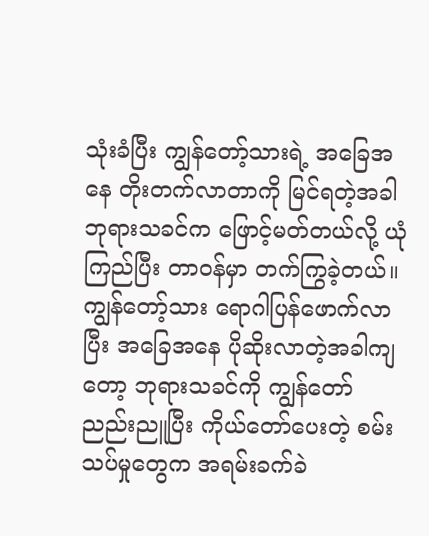သုံးခံပြီး ကျွန်တော့်သားရဲ့ အခြေအနေ တိုးတက်လာတာကို မြင်ရတဲ့အခါ ဘုရားသခင်က ဖြောင့်မတ်တယ်လို့ ယုံကြည်ပြီး တာဝန်မှာ တက်ကြွခဲ့တယ်။ ကျွန်တော့်သား ရောဂါပြန်ဖောက်လာပြီး အခြေအနေ ပိုဆိုးလာတဲ့အခါကျတော့ ဘုရားသခင်ကို ကျွန်တော် ညည်းညူပြီး ကိုယ်တော်ပေးတဲ့ စမ်းသပ်မှုတွေက အရမ်းခက်ခဲ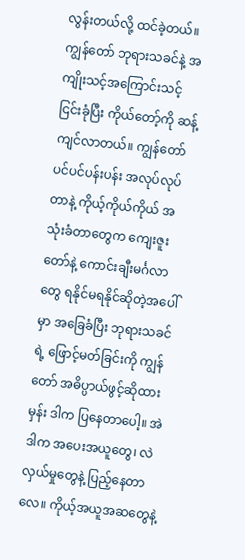လွန်းတယ်လို့ ထင်ခဲ့တယ်။ ကျွန်တော် ဘုရားသခင်နဲ့ အကျိုးသင့်အကြောင်းသင့် ငြင်းခုံပြီး ကိုယ်တော့်ကို ဆန့်ကျင်လာတယ်။ ကျွန်တော် ပင်ပင်ပန်းပန်း အလုပ်လုပ်တာနဲ့ ကိုယ့်ကိုယ်ကိုယ် အသုံးခံတာတွေက ကျေးဇူးတော်နဲ့ ကောင်းချီးမင်္ဂလာတွေ ရနိုင်မရနိုင်ဆိုတဲ့အပေါ်မှာ အခြေခံပြီး ဘုရားသခင်ရဲ့ ဖြောင့်မတ်ခြင်းကို ကျွန်တော် အဓိပ္ပာယ်ဖွင့်ဆိုထားမှန်း ဒါက ပြနေတာပေါ့။ အဲဒါက အပေးအယူတွေ၊ လဲလှယ်မှုတွေနဲ့ ပြည့်နေတာလေ။ ကိုယ့်အယူအဆတွေနဲ့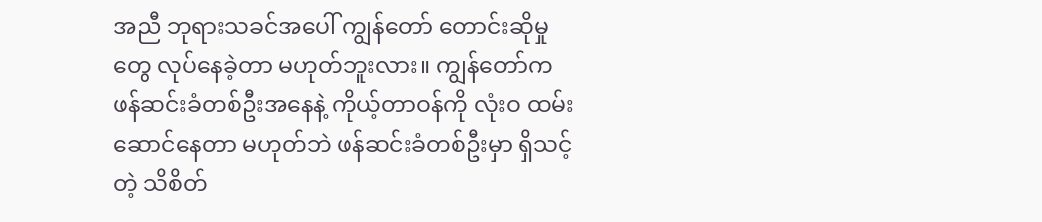အညီ ဘုရားသခင်အပေါ် ကျွန်တော် တောင်းဆိုမှုတွေ လုပ်နေခဲ့တာ မဟုတ်ဘူးလား။ ကျွန်တော်က ဖန်ဆင်းခံတစ်ဦးအနေနဲ့ ကိုယ့်တာဝန်ကို လုံးဝ ထမ်းဆောင်နေတာ မဟုတ်ဘဲ ဖန်ဆင်းခံတစ်ဦးမှာ ရှိသင့်တဲ့ သိစိတ်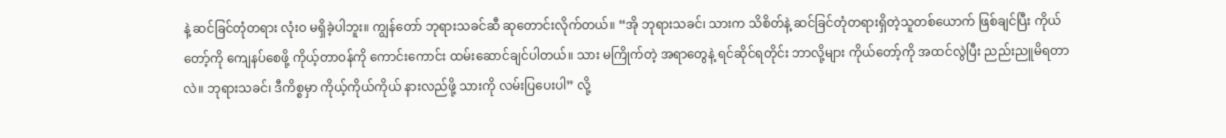နဲ့ ဆင်ခြင်တုံတရား လုံးဝ မရှိခဲ့ပါဘူး။ ကျွန်တော် ဘုရားသခင်ဆီ ဆုတောင်းလိုက်တယ်။ “အို ဘုရားသခင်၊ သားက သိစိတ်နဲ့ ဆင်ခြင်တုံတရားရှိတဲ့သူတစ်ယောက် ဖြစ်ချင်ပြီး ကိုယ်တော့်ကို ကျေနပ်စေဖို့ ကိုယ့်တာဝန်ကို ကောင်းကောင်း ထမ်းဆောင်ချင်ပါတယ်။ သား မကြိုက်တဲ့ အရာတွေနဲ့ ရင်ဆိုင်ရတိုင်း ဘာလို့များ ကိုယ်တော့်ကို အထင်လွဲပြီး ညည်းညူမိရတာလဲ။ ဘုရားသခင်၊ ဒီကိစ္စမှာ ကိုယ့်ကိုယ်ကိုယ် နားလည်ဖို့ သားကို လမ်းပြပေးပါ” လို့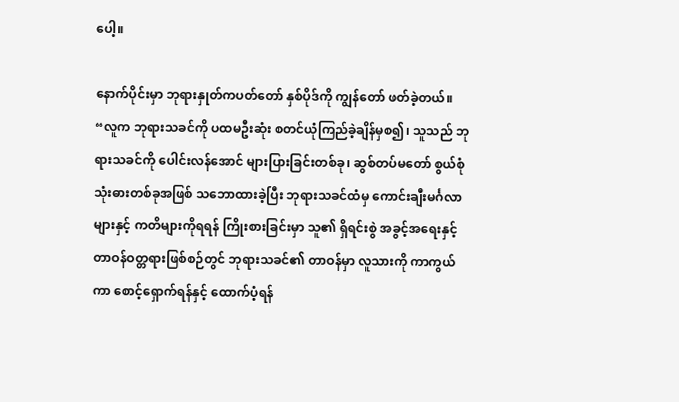ပေါ့။

နောက်ပိုင်းမှာ ဘုရားနှုတ်ကပတ်တော် နှစ်ပိုဒ်ကို ကျွန်တော် ဖတ်ခဲ့တယ်။ “လူက ဘုရားသခင်ကို ပထမဦးဆုံး စတင်ယုံကြည်ခဲ့ချိန်မှစ၍၊ သူသည် ဘုရားသခင်ကို ပေါင်းလန်အောင် များပြားခြင်းတစ်ခု၊ ဆွစ်တပ်မတော် စွယ်စုံသုံးဓားတစ်ခုအဖြစ် သဘောထားခဲ့ပြီး ဘုရားသခင်ထံမှ ကောင်းချီးမင်္ဂလာများနှင့် ကတိများကိုရရန် ကြိုးစားခြင်းမှာ သူ၏ ရှိရင်းစွဲ အခွင့်အရေးနှင့် တာဝန်ဝတ္တရားဖြစ်စဉ်တွင် ဘုရားသခင်၏ တာဝန်မှာ လူသားကို ကာကွယ်ကာ စောင့်ရှောက်ရန်နှင့် ထောက်ပံ့ရန်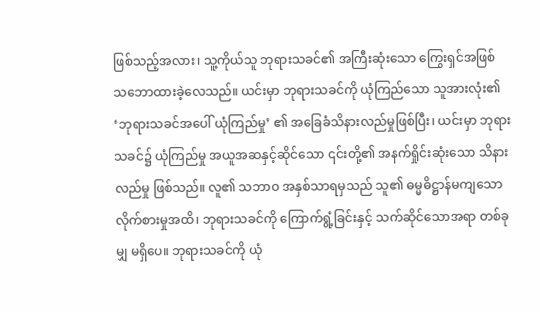ဖြစ်သည့်အလား၊ သူ့ကိုယ်သူ ဘုရားသခင်၏ အကြီးဆုံးသော ကြွေးရှင်အဖြစ် သဘောထားခဲ့လေသည်။ ယင်းမှာ ဘုရားသခင်ကို ယုံကြည်သော သူအားလုံး၏ ‘ဘုရားသခင်အပေါ် ယုံကြည်မှု’ ၏ အခြေခံသိနားလည်မှုဖြစ်ပြီး၊ ယင်းမှာ ဘုရားသခင်၌ ယုံကြည်မှု အယူအဆနှင့်ဆိုင်သော ၎င်းတို့၏ အနက်ရှိုင်းဆုံးသော သိနားလည်မှု ဖြစ်သည်။ လူ၏ သဘာဝ အနှစ်သာရမှသည် သူ၏ ဓမ္မဓိဋ္ဌာန်မကျသော လိုက်စားမှုအထိ၊ ဘုရားသခင်ကို ကြောက်ရွံ့ခြင်းနှင့် သက်ဆိုင်သောအရာ တစ်ခုမျှ မရှိပေ။ ဘုရားသခင်ကို ယုံ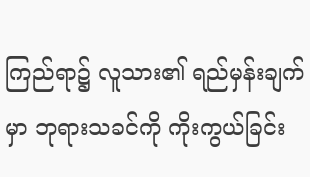ကြည်ရာ၌ လူသား၏ ရည်မှန်းချက်မှာ ဘုရားသခင်ကို ကိုးကွယ်ခြင်း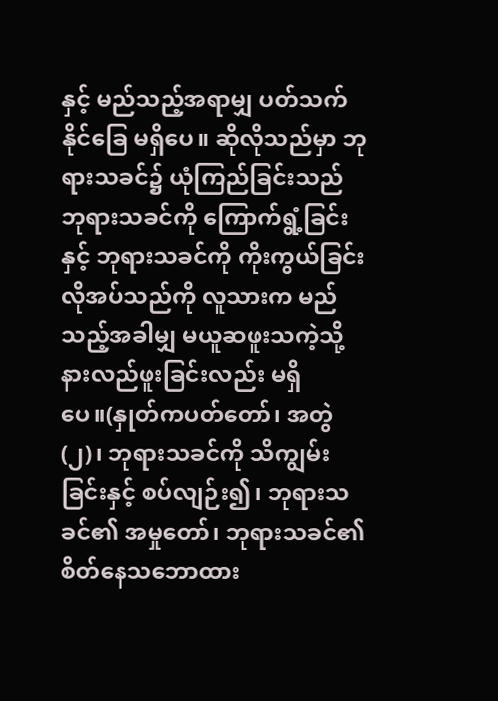နှင့် မည်သည့်အရာမျှ ပတ်သက်နိုင်ခြေ မရှိပေ။ ဆိုလိုသည်မှာ ဘုရားသခင်၌ ယုံကြည်ခြင်းသည် ဘုရားသခင်ကို ကြောက်ရွံ့ခြင်းနှင့် ဘုရားသခင်ကို ကိုးကွယ်ခြင်း လိုအပ်သည်ကို လူသားက မည်သည့်အခါမျှ မယူဆဖူးသကဲ့သို့ နားလည်ဖူးခြင်းလည်း မရှိပေ။(နှုတ်ကပတ်တော်၊ အတွဲ (၂)၊ ဘုရားသခင်ကို သိကျွမ်းခြင်းနှင့် စပ်လျဉ်း၍၊ ဘုရားသခင်၏ အမှုတော်၊ ဘုရားသခင်၏ စိတ်နေသဘောထား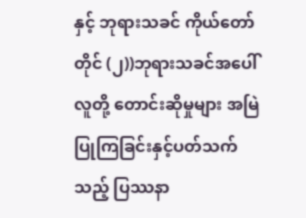နှင့် ဘုရားသခင် ကိုယ်တော်တိုင် (၂))ဘုရားသခင်အပေါ် လူတို့ တောင်းဆိုမှုများ အမြဲပြုကြခြင်းနှင့်ပတ်သက်သည့် ပြဿနာ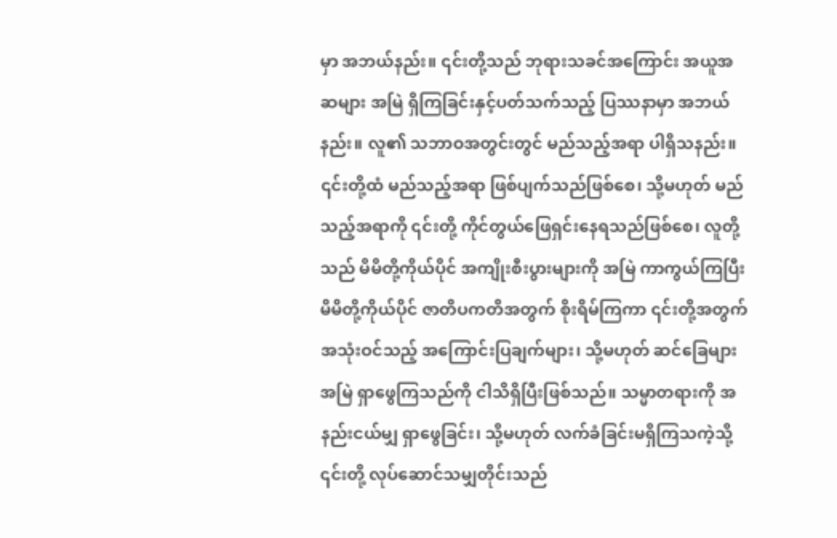မှာ အဘယ်နည်း။ ၎င်းတို့သည် ဘုရားသခင်အကြောင်း အယူအဆများ အမြဲ ရှိကြခြင်းနှင့်ပတ်သက်သည့် ပြဿနာမှာ အဘယ်နည်း။ လူ၏ သဘာဝအတွင်းတွင် မည်သည့်အရာ ပါရှိသနည်း။ ၎င်းတို့ထံ မည်သည့်အရာ ဖြစ်ပျက်သည်ဖြစ်စေ၊ သို့မဟုတ် မည်သည့်အရာကို ၎င်းတို့ ကိုင်တွယ်ဖြေရှင်းနေရသည်ဖြစ်စေ၊ လူတို့သည် မိမိတို့ကိုယ်ပိုင် အကျိုးစီးပွားများကို အမြဲ ကာကွယ်ကြပြီး မိမိတို့ကိုယ်ပိုင် ဇာတိပကတိအတွက် စိုးရိမ်ကြကာ ၎င်းတို့အတွက် အသုံးဝင်သည့် အကြောင်းပြချက်များ၊ သို့မဟုတ် ဆင်ခြေများ အမြဲ ရှာဖွေကြသည်ကို ငါသိရှိပြီးဖြစ်သည်။ သမ္မာတရားကို အနည်းငယ်မျှ ရှာဖွေခြင်း၊ သို့မဟုတ် လက်ခံခြင်းမရှိကြသကဲ့သို့ ၎င်းတို့ လုပ်ဆောင်သမျှတိုင်းသည်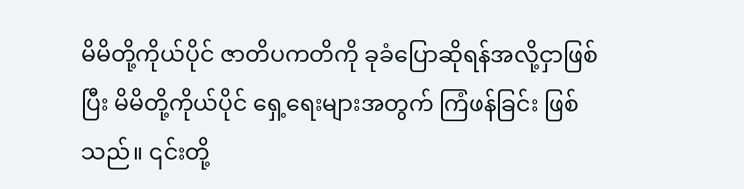မိမိတို့ကိုယ်ပိုင် ဇာတိပကတိကို ခုခံပြောဆိုရန်အလို့ငှာဖြစ်ပြီး မိမိတို့ကိုယ်ပိုင် ရှေ့ရေးများအတွက် ကြံဖန်ခြင်း ဖြစ်သည်။ ၎င်းတို့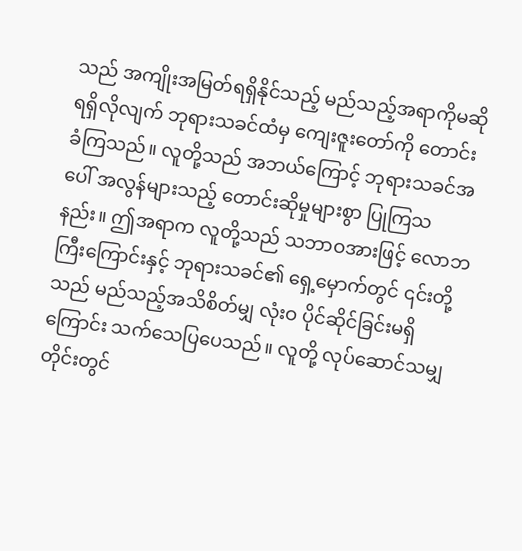သည် အကျိုးအမြတ်ရရှိနိုင်သည့် မည်သည့်အရာကိုမဆို ရရှိလိုလျက် ဘုရားသခင်ထံမှ ကျေးဇူးတော်ကို တောင်းခံကြသည်။ လူတို့သည် အဘယ်ကြောင့် ဘုရားသခင်အပေါ် အလွန်များသည့် တောင်းဆိုမှုများစွာ ပြုကြသနည်း။ ဤအရာက လူတို့သည် သဘာဝအားဖြင့် လောဘကြီးကြောင်းနှင့် ဘုရားသခင်၏ ရှေ့မှောက်တွင် ၎င်းတို့သည် မည်သည့်အသိစိတ်မျှ လုံးဝ ပိုင်ဆိုင်ခြင်းမရှိကြောင်း သက်သေပြပေသည်။ လူတို့ လုပ်ဆောင်သမျှတိုင်းတွင်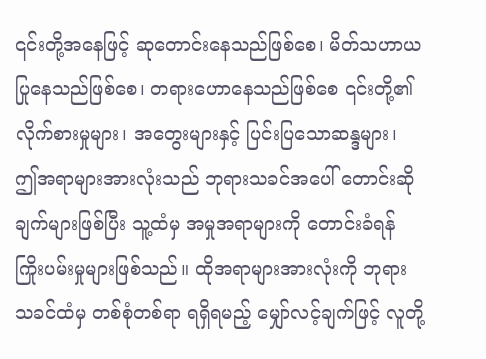၎င်းတို့အနေဖြင့် ဆုတောင်းနေသည်ဖြစ်စေ၊ မိတ်သဟာယပြုနေသည်ဖြစ်စေ၊ တရားဟောနေသည်ဖြစ်စေ ၎င်းတို့၏ လိုက်စားမှုများ၊ အတွေးများနှင့် ပြင်းပြသောဆန္ဒများ၊ ဤအရာများအားလုံးသည် ဘုရားသခင်အပေါ် တောင်းဆိုချက်များဖြစ်ပြီး သူ့ထံမှ အမှုအရာများကို တောင်းခံရန် ကြိုးပမ်းမှုများဖြစ်သည်။ ထိုအရာများအားလုံးကို ဘုရားသခင်ထံမှ တစ်စုံတစ်ရာ ရရှိရမည့် မျှော်လင့်ချက်ဖြင့် လူတို့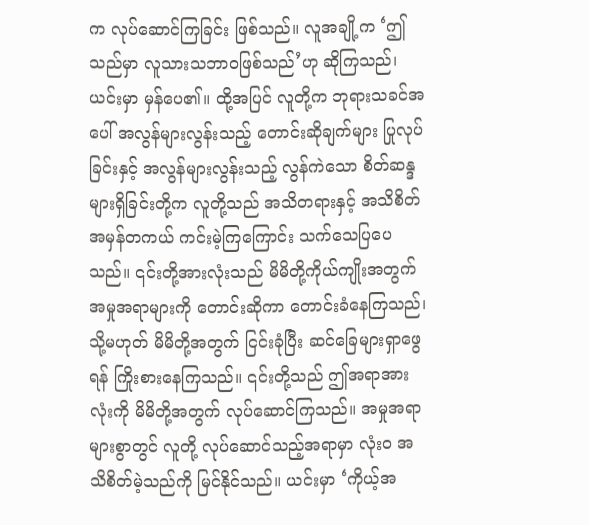က လုပ်ဆောင်ကြခြင်း ဖြစ်သည်။ လူအချို့က ‘ဤသည်မှာ လူသားသဘာဝဖြစ်သည်’ဟု ဆိုကြသည်၊ ယင်းမှာ မှန်ပေ၏။ ထို့အပြင် လူတို့က ဘုရားသခင်အပေါ် အလွန်များလွန်းသည့် တောင်းဆိုချက်များ ပြုလုပ်ခြင်းနှင့် အလွန်များလွန်းသည့် လွန်ကဲသော စိတ်ဆန္ဒများရှိခြင်းတို့က လူတို့သည် အသိတရားနှင့် အသိစိတ် အမှန်တကယ် ကင်းမဲ့ကြကြောင်း သက်သေပြပေသည်။ ၎င်းတို့အားလုံးသည် မိမိတို့ကိုယ်ကျိုးအတွက် အမှုအရာများကို တောင်းဆိုကာ တောင်းခံနေကြသည်၊ သို့မဟုတ် မိမိတို့အတွက် ငြင်းခုံပြီး ဆင်ခြေများရှာဖွေရန် ကြိုးစားနေကြသည်။ ၎င်းတို့သည် ဤအရာအားလုံးကို မိမိတို့အတွက် လုပ်ဆောင်ကြသည်။ အမှုအရာများစွာတွင် လူတို့ လုပ်ဆောင်သည့်အရာမှာ လုံးဝ အသိစိတ်မဲ့သည်ကို မြင်နိုင်သည်။ ယင်းမှာ ‘ကိုယ့်အ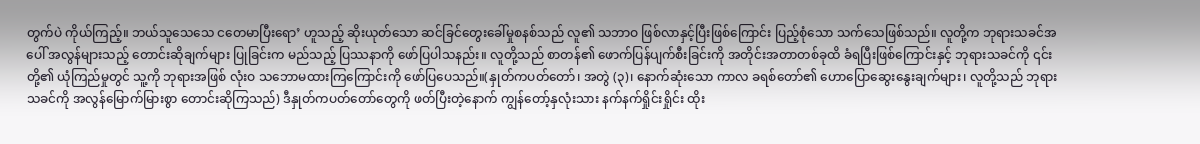တွက်ပဲ ကိုယ်ကြည့်။ ဘယ်သူသေသေ ငတေမာပြီးရော’ ဟူသည့် ဆိုးယုတ်သော ဆင်ခြင်တွေးခေါ်မှုစနစ်သည် လူ၏ သဘာဝ ဖြစ်လာနှင့်ပြီးဖြစ်ကြောင်း ပြည့်စုံသော သက်သေဖြစ်သည်။ လူတို့က ဘုရားသခင်အပေါ် အလွန်များသည့် တောင်းဆိုချက်များ ပြုခြင်းက မည်သည့် ပြဿနာကို ဖော်ပြပါသနည်း။ လူတို့သည် စာတန်၏ ဖောက်ပြန်ပျက်စီးခြင်းကို အတိုင်းအတာတစ်ခုထိ ခံရပြီးဖြစ်ကြောင်းနှင့် ဘုရားသခင်ကို ၎င်းတို့၏ ယုံကြည်မှုတွင် သူ့ကို ဘုရားအဖြစ် လုံးဝ သဘောမထားကြကြောင်းကို ဖော်ပြပေသည်။(နှုတ်ကပတ်တော်၊ အတွဲ (၃)၊ နောက်ဆုံးသော ကာလ ခရစ်တော်၏ ဟောပြောဆွေးနွေးချက်များ၊ လူတို့သည် ဘုရားသခင်ကို အလွန်မြောက်မြားစွာ တောင်းဆိုကြသည်) ဒီနှုတ်ကပတ်တော်တွေကို ဖတ်ပြီးတဲ့နောက် ကျွန်တော့်နှလုံးသား နက်နက်ရှိုင်းရှိုင်း ထိုး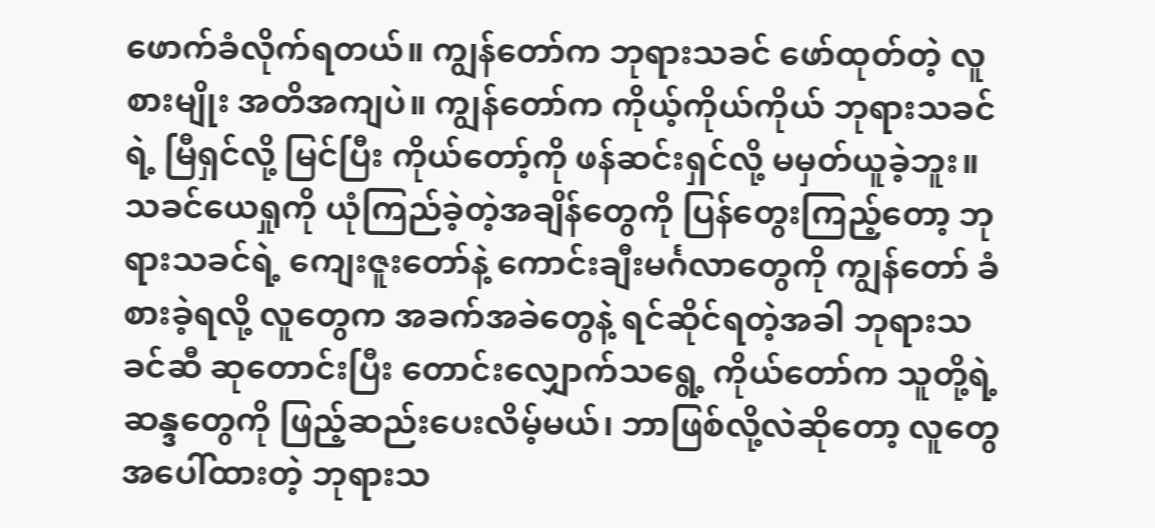ဖောက်ခံလိုက်ရတယ်။ ကျွန်တော်က ဘုရားသခင် ဖော်ထုတ်တဲ့ လူစားမျိုး အတိအကျပဲ။ ကျွန်တော်က ကိုယ့်ကိုယ်ကိုယ် ဘုရားသခင်ရဲ့ မြီရှင်လို့ မြင်ပြီး ကိုယ်တော့်ကို ဖန်ဆင်းရှင်လို့ မမှတ်ယူခဲ့ဘူး။ သခင်ယေရှုကို ယုံကြည်ခဲ့တဲ့အချိန်တွေကို ပြန်တွေးကြည့်တော့ ဘုရားသခင်ရဲ့ ကျေးဇူးတော်နဲ့ ကောင်းချီးမင်္ဂလာတွေကို ကျွန်တော် ခံစားခဲ့ရလို့ လူတွေက အခက်အခဲတွေနဲ့ ရင်ဆိုင်ရတဲ့အခါ ဘုရားသခင်ဆီ ဆုတောင်းပြီး တောင်းလျှောက်သရွေ့ ကိုယ်တော်က သူတို့ရဲ့ ဆန္ဒတွေကို ဖြည့်ဆည်းပေးလိမ့်မယ်၊ ဘာဖြစ်လို့လဲဆိုတော့ လူတွေအပေါ်ထားတဲ့ ဘုရားသ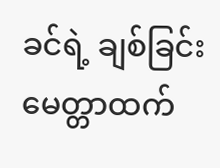ခင်ရဲ့ ချစ်ခြင်းမေတ္တာထက်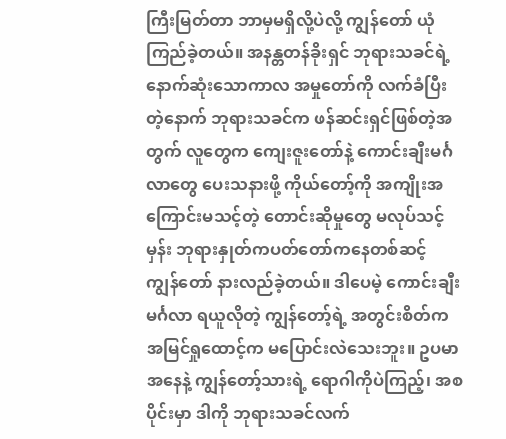ကြီးမြတ်တာ ဘာမှမရှိလို့ပဲလို့ ကျွန်တော် ယုံကြည်ခဲ့တယ်။ အနန္တတန်ခိုးရှင် ဘုရားသခင်ရဲ့ နောက်ဆုံးသောကာလ အမှုတော်ကို လက်ခံပြီးတဲ့နောက် ဘုရားသခင်က ဖန်ဆင်းရှင်ဖြစ်တဲ့အတွက် လူတွေက ကျေးဇူးတော်နဲ့ ကောင်းချီးမင်္ဂလာတွေ ပေးသနားဖို့ ကိုယ်တော့်ကို အကျိုးအကြောင်းမသင့်တဲ့ တောင်းဆိုမှုတွေ မလုပ်သင့်မှန်း ဘုရားနှုတ်ကပတ်တော်ကနေတစ်ဆင့် ကျွန်တော် နားလည်ခဲ့တယ်။ ဒါပေမဲ့ ကောင်းချီးမင်္ဂလာ ရယူလိုတဲ့ ကျွန်တော့်ရဲ့ အတွင်းစိတ်က အမြင်ရှုထောင့်က မပြောင်းလဲသေးဘူး။ ဥပမာအနေနဲ့ ကျွန်တော့်သားရဲ့ ရောဂါကိုပဲကြည့်၊ အစပိုင်းမှာ ဒါကို ဘုရားသခင်လက်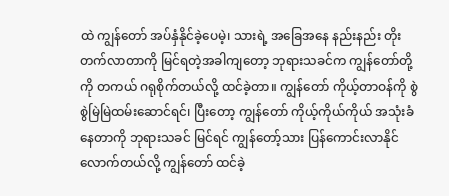ထဲ ကျွန်တော် အပ်နှံနိုင်ခဲ့ပေမဲ့၊ သားရဲ့ အခြေအနေ နည်းနည်း တိုးတက်လာတာကို မြင်ရတဲ့အခါကျတော့ ဘုရားသခင်က ကျွန်တော်တို့ကို တကယ် ဂရုစိုက်တယ်လို့ ထင်ခဲ့တာ။ ကျွန်တော် ကိုယ့်တာဝန်ကို စွဲစွဲမြဲမြဲထမ်းဆောင်ရင်၊ ပြီးတော့ ကျွန်တော် ကိုယ့်ကိုယ်ကိုယ် အသုံးခံနေတာကို ဘုရားသခင် မြင်ရင် ကျွန်တော့်သား ပြန်ကောင်းလာနိုင်လောက်တယ်လို့ ကျွန်တော် ထင်ခဲ့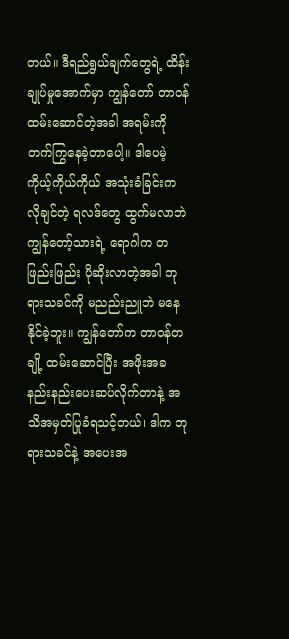တယ်။ ဒီရည်ရွယ်ချက်တွေရဲ့ ထိန်းချုပ်မှုအောက်မှာ ကျွန်တော် တာဝန်ထမ်းဆောင်တဲ့အခါ အရမ်းကို တက်ကြွနေခဲ့တာပေါ့။ ဒါပေမဲ့ ကိုယ့်ကိုယ်ကိုယ် အသုံးခံခြင်းက လိုချင်တဲ့ ရလဒ်တွေ ထွက်မလာဘဲ ကျွန်တော့်သားရဲ့ ရောဂါက တဖြည်းဖြည်း ပိုဆိုးလာတဲ့အခါ ဘုရားသခင်ကို မညည်းညူဘဲ မနေနိုင်ခဲ့ဘူး။ ကျွန်တော်က တာဝန်တချို့ ထမ်းဆောင်ပြီး အဖိုးအခ နည်းနည်းပေးဆပ်လိုက်တာနဲ့ အသိအမှတ်ပြုခံရသင့်တယ်၊ ဒါက ဘုရားသခင်နဲ့ အပေးအ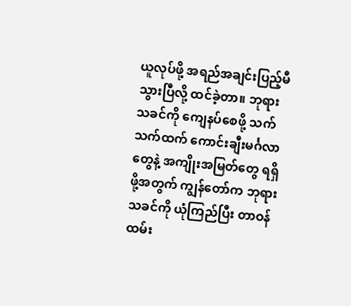ယူလုပ်ဖို့ အရည်အချင်းပြည့်မီသွားပြီလို့ ထင်ခဲ့တာ။ ဘုရားသခင်ကို ကျေနပ်စေဖို့ သက်သက်ထက် ကောင်းချီးမင်္ဂလာတွေနဲ့ အကျိုးအမြတ်တွေ ရရှိဖို့အတွက် ကျွန်တော်က ဘုရားသခင်ကို ယုံကြည်ပြီး တာဝန်ထမ်း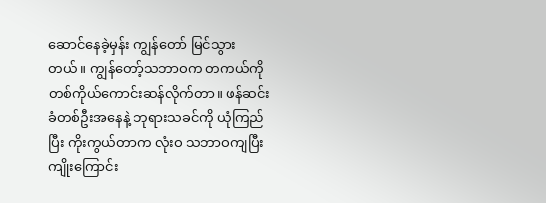ဆောင်နေခဲ့မှန်း ကျွန်တော် မြင်သွားတယ်။ ကျွန်တော့်သဘာဝက တကယ်ကို တစ်ကိုယ်ကောင်းဆန်လိုက်တာ။ ဖန်ဆင်းခံတစ်ဦးအနေနဲ့ ဘုရားသခင်ကို ယုံကြည်ပြီး ကိုးကွယ်တာက လုံးဝ သဘာဝကျပြီး ကျိုးကြောင်း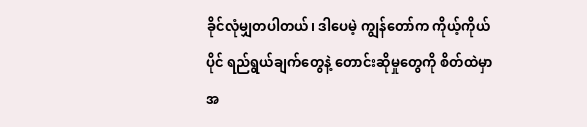ခိုင်လုံမျှတပါတယ်၊ ဒါပေမဲ့ ကျွန်တော်က ကိုယ့်ကိုယ်ပိုင် ရည်ရွယ်ချက်တွေနဲ့ တောင်းဆိုမှုတွေကို စိတ်ထဲမှာ အ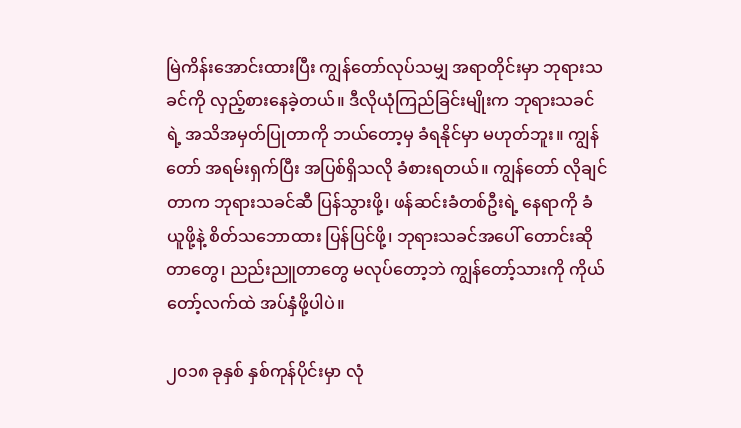မြဲကိန်းအောင်းထားပြီး ကျွန်တော်လုပ်သမျှ အရာတိုင်းမှာ ဘုရားသခင်ကို လှည့်စားနေခဲ့တယ်။ ဒီလိုယုံကြည်ခြင်းမျိုးက ဘုရားသခင်ရဲ့ အသိအမှတ်ပြုတာကို ဘယ်တော့မှ ခံရနိုင်မှာ မဟုတ်ဘူး။ ကျွန်တော် အရမ်းရှက်ပြီး အပြစ်ရှိသလို ခံစားရတယ်။ ကျွန်တော် လိုချင်တာက ဘုရားသခင်ဆီ ပြန်သွားဖို့၊ ဖန်ဆင်းခံတစ်ဦးရဲ့ နေရာကို ခံယူဖို့နဲ့ စိတ်သဘောထား ပြန်ပြင်ဖို့၊ ဘုရားသခင်အပေါ် တောင်းဆိုတာတွေ၊ ညည်းညူတာတွေ မလုပ်တော့ဘဲ ကျွန်တော့်သားကို ကိုယ်တော့်လက်ထဲ အပ်နှံဖို့ပါပဲ။

၂၀၁၈ ခုနှစ် နှစ်ကုန်ပိုင်းမှာ လုံ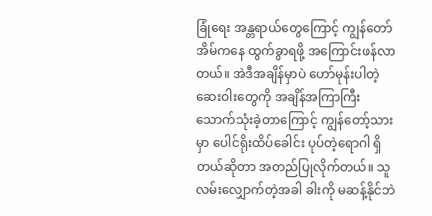ခြုံရေး အန္တရာယ်တွေကြောင့် ကျွန်တော် အိမ်ကနေ ထွက်ခွာရဖို့ အကြောင်းဖန်လာတယ်။ အဲဒီအချိန်မှာပဲ ဟော်မုန်းပါတဲ့ ဆေးဝါးတွေကို အချိန်အကြာကြီး သောက်သုံးခဲ့တာကြောင့် ကျွန်တော့်သားမှာ ပေါင်ရိုးထိပ်ခေါင်း ပုပ်တဲ့ရောဂါ ရှိတယ်ဆိုတာ အတည်ပြုလိုက်တယ်။ သူ လမ်းလျှောက်တဲ့အခါ ခါးကို မဆန့်နိုင်ဘဲ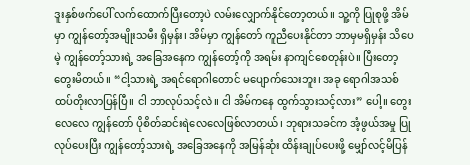ဒူးနှစ်ဖက်ပေါ် လက်ထောက်ပြီးတော့ပဲ လမ်းလျှောက်နိုင်တော့တယ်။ သူ့ကို ပြုစုဖို့ အိမ်မှာ ကျွန်တော့်အမျိုးသမီး ရှိမှန်း၊ အိမ်မှာ ကျွန်တော် ကူညီပေးနိုင်တာ ဘာမှမရှိမှန်း သိပေမဲ့ ကျွန်တော့်သားရဲ့ အခြေအနေက ကျွန်တော့်ကို အရမ်း နာကျင်စေတုန်းပဲ။ ပြီးတော့ တွေးမိတယ်။ “ငါ့သားရဲ့ အရင်ရောဂါတောင် မပျောက်သေးဘူး၊ အခု ရောဂါအသစ် ထပ်တိုးလာပြန်ပြီ။ ငါ ဘာလုပ်သင့်လဲ။ ငါ အိမ်ကနေ ထွက်သွားသင့်လား” ပေါ့။ တွေးလေလေ ကျွန်တော် ပိုစိတ်ဆင်းရဲလေလေဖြစ်လာတယ်၊ ဘုရားသခင်က အံ့ဖွယ်အမှု ပြုလုပ်ပေးပြီး ကျွန်တော့်သားရဲ့ အခြေအနေကို အမြန်ဆုံး ထိန်းချုပ်ပေးဖို့ မျှော်လင့်မိပြန်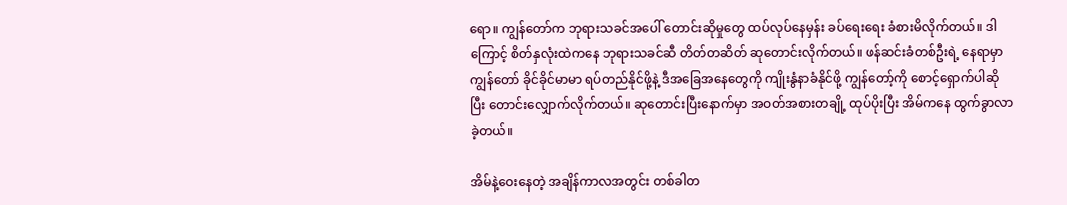ရော။ ကျွန်တော်က ဘုရားသခင်အပေါ် တောင်းဆိုမှုတွေ ထပ်လုပ်နေမှန်း ခပ်ရေးရေး ခံစားမိလိုက်တယ်။ ဒါကြောင့် စိတ်နှလုံးထဲကနေ ဘုရားသခင်ဆီ တိတ်တဆိတ် ဆုတောင်းလိုက်တယ်။ ဖန်ဆင်းခံတစ်ဦးရဲ့ နေရာမှာ ကျွန်တော် ခိုင်ခိုင်မာမာ ရပ်တည်နိုင်ဖို့နဲ့ ဒီအခြေအနေတွေကို ကျိုးနွံနာခံနိုင်ဖို့ ကျွန်တော့်ကို စောင့်ရှောက်ပါဆိုပြီး တောင်းလျှောက်လိုက်တယ်။ ဆုတောင်းပြီးနောက်မှာ အဝတ်အစားတချို့ ထုပ်ပိုးပြီး အိမ်ကနေ ထွက်ခွာလာခဲ့တယ်။

အိမ်နဲ့ဝေးနေတဲ့ အချိန်ကာလအတွင်း တစ်ခါတ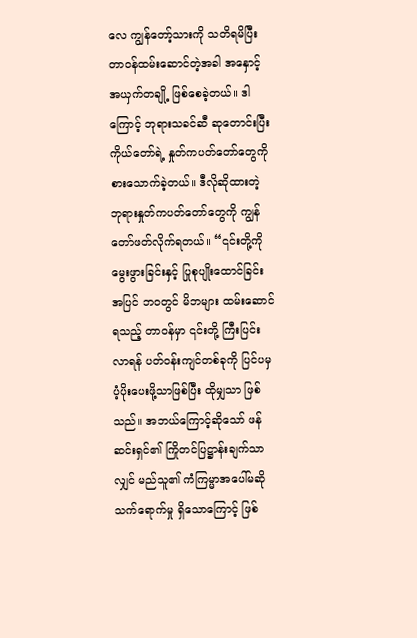လေ ကျွန်တော့်သားကို သတိရမိပြီး တာဝန်ထမ်းဆောင်တဲ့အခါ အနှောင့်အယှက်တချို့ ဖြစ်စေခဲ့တယ်။ ဒါကြောင့် ဘုရားသခင်ဆီ ဆုတောင်းပြီး ကိုယ်တော်ရဲ့ နှုတ်ကပတ်တော်တွေကို စားသောက်ခဲ့တယ်။ ဒီလိုဆိုထားတဲ့ ဘုရားနှုတ်ကပတ်တော်တွေကို ကျွန်တော်ဖတ်လိုက်ရတယ်။ “၎င်းတို့ကို မွေးဖွားခြင်းနှင့် ပြုစုပျိုးထောင်ခြင်းအပြင် ဘဝတွင် မိဘများ ထမ်းဆောင်ရသည့် တာဝန်မှာ ၎င်းတို့ ကြီးပြင်းလာရန် ပတ်ဝန်းကျင်တစ်ခုကို ပြင်ပမှ ပံ့ပိုးပေးဖို့သာဖြစ်ပြီး ထိုမျှသာ ဖြစ်သည်။ အဘယ်ကြောင့်ဆိုသော် ဖန်ဆင်းရှင်၏ ကြိုတင်ပြဋ္ဌာန်းချက်သာလျှင် မည်သူ၏ ကံကြမ္မာအပေါ်မဆို သက်ရောက်မှု ရှိသောကြောင့် ဖြစ်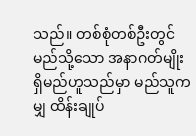သည်။ တစ်စုံတစ်ဦးတွင် မည်သို့သော အနာဂတ်မျိုး ရှိမည်ဟူသည်မှာ မည်သူကမျှ ထိန်းချုပ်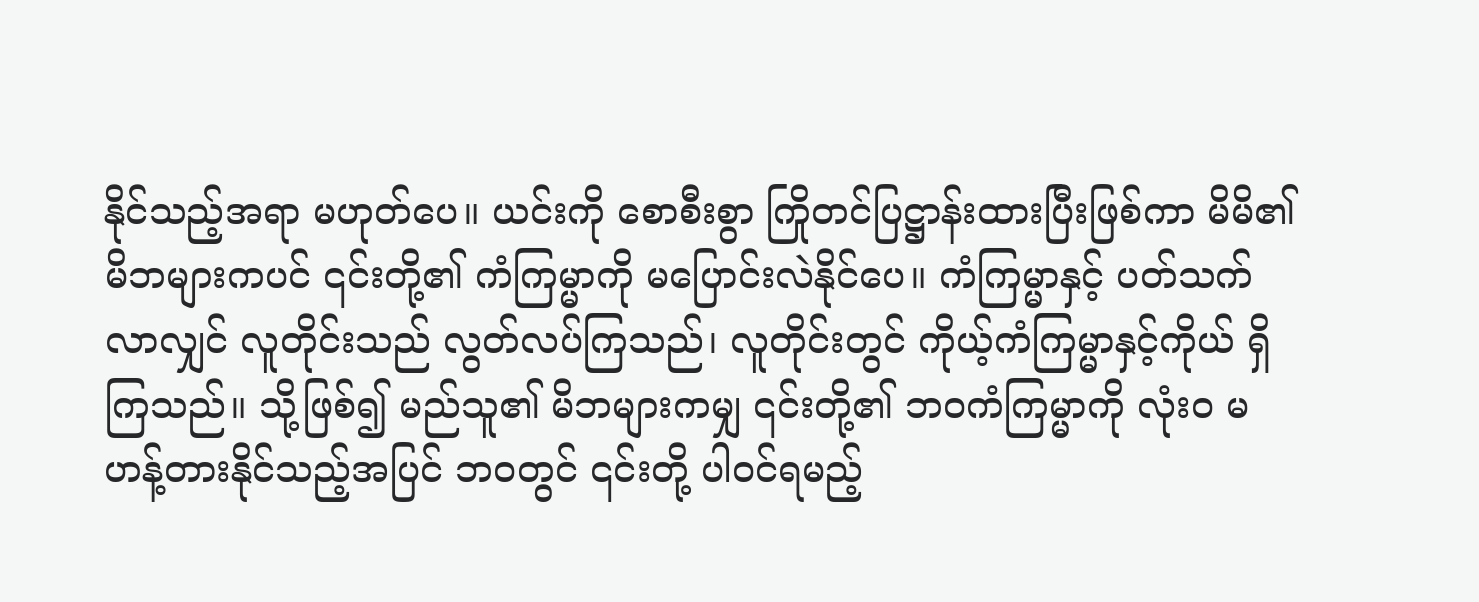နိုင်သည့်အရာ မဟုတ်ပေ။ ယင်းကို စောစီးစွာ ကြိုတင်ပြဋ္ဌာန်းထားပြီးဖြစ်ကာ မိမိ၏ မိဘများကပင် ၎င်းတို့၏ ကံကြမ္မာကို မပြောင်းလဲနိုင်ပေ။ ကံကြမ္မာနှင့် ပတ်သက်လာလျှင် လူတိုင်းသည် လွတ်လပ်ကြသည်၊ လူတိုင်းတွင် ကိုယ့်ကံကြမ္မာနှင့်ကိုယ် ရှိကြသည်။ သို့ဖြစ်၍ မည်သူ၏ မိဘများကမျှ ၎င်းတို့၏ ဘဝကံကြမ္မာကို လုံးဝ မဟန့်တားနိုင်သည့်အပြင် ဘဝတွင် ၎င်းတို့ ပါဝင်ရမည့်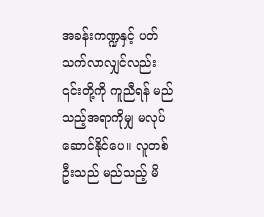အခန်းကဏ္ဍနှင့် ပတ်သက်လာလျှင်လည်း ၎င်းတို့ကို ကူညီရန် မည်သည့်အရာကိုမျှ မလုပ်ဆောင်နိုင်ပေ။ လူတစ်ဦးသည် မည်သည့် မိ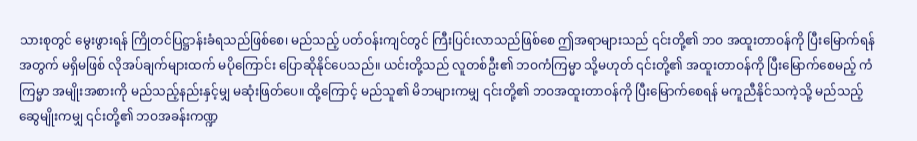သားစုတွင် မွေးဖွားရန် ကြိုတင်ပြဋ္ဌာန်းခံရသည်ဖြစ်စေ၊ မည်သည့် ပတ်ဝန်းကျင်တွင် ကြီးပြင်းလာသည်ဖြစ်စေ ဤအရာများသည် ၎င်းတို့၏ ဘဝ အထူးတာဝန်ကို ပြီးမြောက်ရန်အတွက် မရှိမဖြစ် လိုအပ်ချက်များထက် မပိုကြောင်း ပြောဆိုနိုင်ပေသည်။ ယင်းတို့သည် လူတစ်ဦး၏ ဘဝကံကြမ္မာ သို့မဟုတ် ၎င်းတို့၏ အထူးတာဝန်ကို ပြီးမြောက်စေမည့် ကံကြမ္မာ အမျိုးအစားကို မည်သည့်နည်းနှင့်မျှ မဆုံးဖြတ်ပေ။ ထို့ကြောင့် မည်သူ၏ မိဘများကမျှ ၎င်းတို့၏ ဘဝအထူးတာဝန်ကို ပြီးမြောက်စေရန် မကူညီနိုင်သကဲ့သို့ မည်သည့် ဆွေမျိုးကမျှ ၎င်းတို့၏ ဘဝအခန်းကဏ္ဍ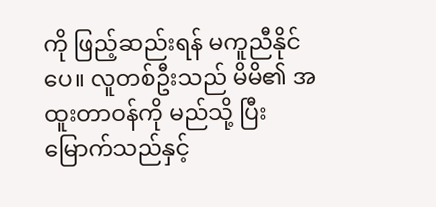ကို ဖြည့်ဆည်းရန် မကူညီနိုင်ပေ။ လူတစ်ဦးသည် မိမိ၏ အထူးတာဝန်ကို မည်သို့ ပြီးမြောက်သည်နှင့်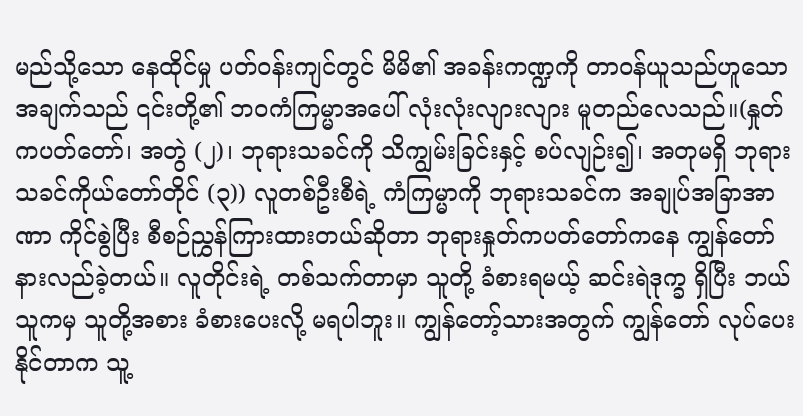မည်သို့သော နေထိုင်မှု ပတ်ဝန်းကျင်တွင် မိမိ၏ အခန်းကဏ္ဍကို တာဝန်ယူသည်ဟူသောအချက်သည် ၎င်းတို့၏ ဘဝကံကြမ္မာအပေါ် လုံးလုံးလျားလျား မူတည်လေသည်။(နှုတ်ကပတ်တော်၊ အတွဲ (၂)၊ ဘုရားသခင်ကို သိကျွမ်းခြင်းနှင့် စပ်လျဉ်း၍၊ အတုမရှိ ဘုရားသခင်ကိုယ်တော်တိုင် (၃)) လူတစ်ဦးစီရဲ့ ကံကြမ္မာကို ဘုရားသခင်က အချုပ်အခြာအာဏာ ကိုင်စွဲပြီး စီစဉ်ညွှန်ကြားထားတယ်ဆိုတာ ဘုရားနှုတ်ကပတ်တော်ကနေ ကျွန်တော် နားလည်ခဲ့တယ်။ လူတိုင်းရဲ့ တစ်သက်တာမှာ သူတို့ ခံစားရမယ့် ဆင်းရဲဒုက္ခ ရှိပြီး ဘယ်သူကမှ သူတို့အစား ခံစားပေးလို့ မရပါဘူး။ ကျွန်တော့်သားအတွက် ကျွန်တော် လုပ်ပေးနိုင်တာက သူ့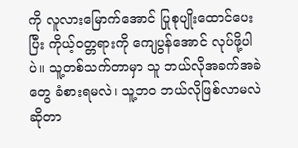ကို လူလားမြောက်အောင် ပြုစုပျိုးထောင်ပေးပြီး ကိုယ့်ဝတ္တရားကို ကျေပွန်အောင် လုပ်ဖို့ပါပဲ။ သူ့တစ်သက်တာမှာ သူ ဘယ်လိုအခက်အခဲတွေ ခံစားရမလဲ၊ သူ့ဘဝ ဘယ်လိုဖြစ်လာမလဲ ဆိုတာ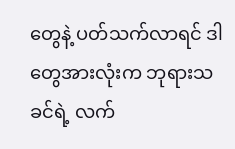တွေနဲ့ ပတ်သက်လာရင် ဒါတွေအားလုံးက ဘုရားသခင်ရဲ့ လက်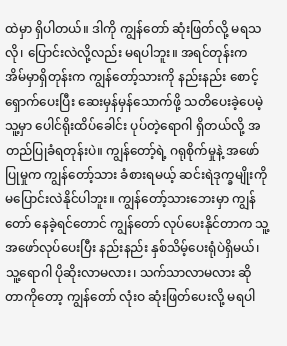ထဲမှာ ရှိပါတယ်။ ဒါကို ကျွန်တော် ဆုံးဖြတ်လို့ မရသလို၊ ပြောင်းလဲလို့လည်း မရပါဘူး။ အရင်တုန်းက အိမ်မှာရှိတုန်းက ကျွန်တော့်သားကို နည်းနည်း စောင့်ရှောက်ပေးပြီး ဆေးမှန်မှန်သောက်ဖို့ သတိပေးခဲ့ပေမဲ့ သူ့မှာ ပေါင်ရိုးထိပ်ခေါင်း ပုပ်တဲ့ရောဂါ ရှိတယ်လို့ အတည်ပြုခံရတုန်းပဲ။ ကျွန်တော့်ရဲ့ ဂရုစိုက်မှုနဲ့ အဖော်ပြုမှုက ကျွန်တော့်သား ခံစားရမယ့် ဆင်းရဲဒုက္ခမျိုးကို မပြောင်းလဲနိုင်ပါဘူး။ ကျွန်တော့်သားဘေးမှာ ကျွန်တော် နေခဲ့ရင်တောင် ကျွန်တော် လုပ်ပေးနိုင်တာက သူ့အဖော်လုပ်ပေးပြီး နည်းနည်း နှစ်သိမ့်ပေးရုံပဲရှိမယ်၊ သူ့ရောဂါ ပိုဆိုးလာမလား၊ သက်သာလာမလား ဆိုတာကိုတော့ ကျွန်တော် လုံးဝ ဆုံးဖြတ်ပေးလို့ မရပါ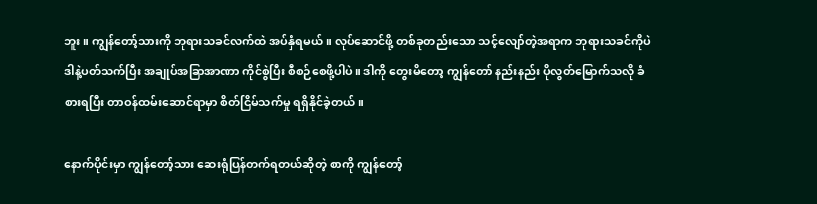ဘူး။ ကျွန်တော့်သားကို ဘုရားသခင်လက်ထဲ အပ်နှံရမယ်။ လုပ်ဆောင်ဖို့ တစ်ခုတည်းသော သင့်လျော်တဲ့အရာက ဘုရားသခင်ကိုပဲ ဒါနဲ့ပတ်သက်ပြီး အချုပ်အခြာအာဏာ ကိုင်စွဲပြီး စီစဉ်စေဖို့ပါပဲ။ ဒါကို တွေးမိတော့ ကျွန်တော် နည်းနည်း ပိုလွတ်မြောက်သလို ခံစားရပြီး တာဝန်ထမ်းဆောင်ရာမှာ စိတ်ငြိမ်သက်မှု ရရှိနိုင်ခဲ့တယ်။

နောက်ပိုင်းမှာ ကျွန်တော့်သား ဆေးရုံပြန်တက်ရတယ်ဆိုတဲ့ စာကို ကျွန်တော့်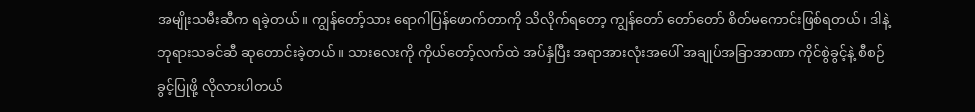အမျိုးသမီးဆီက ရခဲ့တယ်။ ကျွန်တော့်သား ရောဂါပြန်ဖောက်တာကို သိလိုက်ရတော့ ကျွန်တော် တော်တော် စိတ်မကောင်းဖြစ်ရတယ်၊ ဒါနဲ့ ဘုရားသခင်ဆီ ဆုတောင်းခဲ့တယ်။ သားလေးကို ကိုယ်တော့်လက်ထဲ အပ်နှံပြီး အရာအားလုံးအပေါ် အချုပ်အခြာအာဏာ ကိုင်စွဲခွင့်နဲ့ စီစဉ်ခွင့်ပြုဖို့ လိုလားပါတယ်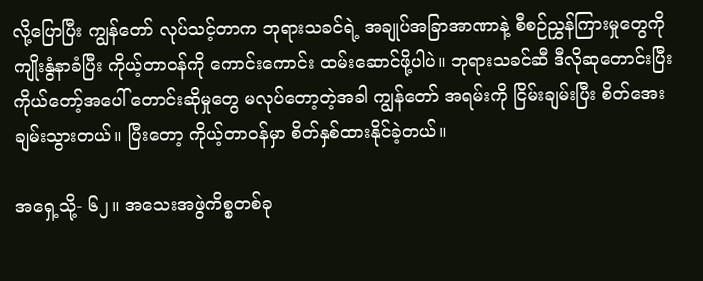လို့ပြောပြီး ကျွန်တော် လုပ်သင့်တာက ဘုရားသခင်ရဲ့ အချုပ်အခြာအာဏာနဲ့ စီစဉ်ညွှန်ကြားမှုတွေကို ကျိုးနွံနာခံပြီး ကိုယ့်တာဝန်ကို ကောင်းကောင်း ထမ်းဆောင်ဖို့ပါပဲ။ ဘုရားသခင်ဆီ ဒီလိုဆုတောင်းပြီး ကိုယ်တော့်အပေါ် တောင်းဆိုမှုတွေ မလုပ်တော့တဲ့အခါ ကျွန်တော် အရမ်းကို ငြိမ်းချမ်းပြီး စိတ်အေးချမ်းသွားတယ်။ ပြီးတော့ ကိုယ့်တာဝန်မှာ စိတ်နှစ်ထားနိုင်ခဲ့တယ်။

အရှေ့သို့- ၆၂။ အသေးအဖွဲကိစ္စတစ်ခု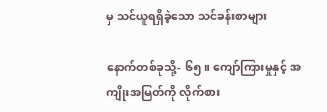မှ သင်ယူရရှိခဲ့သော သင်ခန်းစာများ

နောက်တစ်ခုသို့- ၆၅။ ကျော်ကြားမှုနှင့် အကျိုးအမြတ်ကို လိုက်စား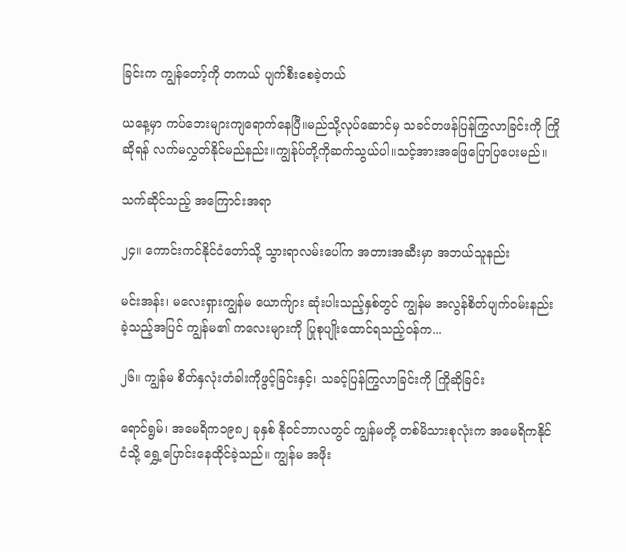ခြင်းက ကျွန်တော့်ကို တကယ် ပျက်စီးစေခဲ့တယ်

ယနေ့မှာ ကပ်ဘေးများကျရောက်နေပြီ။မည်သို့လုပ်ဆောင်မှ သခင်တဖန်ပြန်ကြွလာခြင်းကို ကြိုဆိုရန် လက်မလွှတ်နိုင်မည်နည်း။ကျွန်ုပ်တို့ကိုဆက်သွယ်ပါ။သင့်အားအဖြေပြောပြပေးမည်။

သက်ဆိုင်သည့် အကြောင်းအရာ

၂၄။ ကောင်းကင်နိုင်ငံတော်သို့ သွားရာလမ်းပေါ်က အတားအဆီးမှာ အဘယ်သူနည်း

မင်းအန်း၊ မလေးရှားကျွန်မ ယောက်ျား ဆုံးပါးသည့်နှစ်တွင် ကျွန်မ အလွန်စိတ်ပျက်ဝမ်းနည်းခဲ့သည့်အပြင် ကျွန်မ၏ ကလေးများကို ပြုစုပျိုးထောင်ရသည့်ဝန်က...

၂၆။ ကျွန်မ စိတ်နှလုံးတံခါးကိုဖွင့်ခြင်းနှင့်၊ သခင့်ပြန်ကြွလာခြင်းကို ကြိုဆိုခြင်း

ရောင်ရွမ်၊ အမေရိက၁၉၈၂ ခုနှစ် နိုဝင်ဘာလတွင် ကျွန်မတို့ တစ်မိသားစုလုံးက အမေရိကနိုင်ငံသို့ ရွှေ့ပြောင်းနေထိုင်ခဲ့သည်။ ကျွန်မ အဖိုး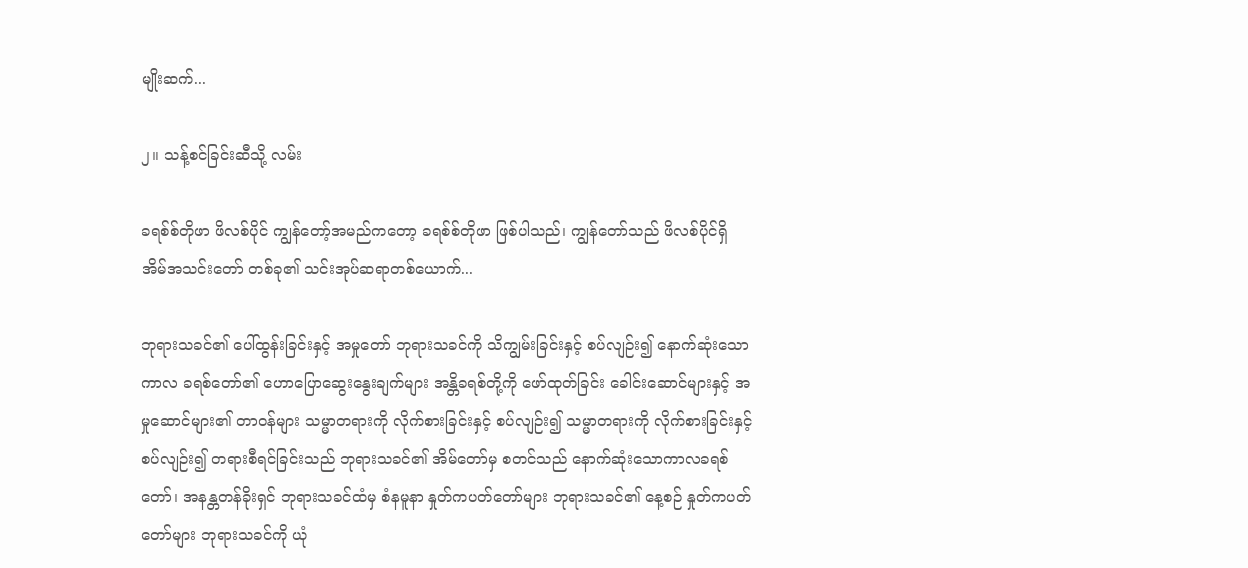မျိုးဆက်...

၂။ သန့်စင်ခြင်းဆီသို့ လမ်း

ခရစ်စ်တိုဖာ ဖိလစ်ပိုင် ကျွန်တော့်အမည်ကတော့ ခရစ်စ်တိုဖာ ဖြစ်ပါသည်၊ ကျွန်တော်သည် ဖိလစ်ပိုင်ရှိ အိမ်အသင်းတော် တစ်ခု၏ သင်းအုပ်ဆရာတစ်ယောက်...

ဘုရားသခင်၏ ပေါ်ထွန်းခြင်းနှင့် အမှုတော် ဘုရားသခင်ကို သိကျွမ်းခြင်းနှင့် စပ်လျဉ်း၍ နောက်ဆုံးသော ကာလ ခရစ်တော်၏ ဟောပြောဆွေးနွေးချက်များ အန္တိခရစ်တို့ကို ဖော်ထုတ်ခြင်း ခေါင်းဆောင်များနှင့် အမှုဆောင်များ၏ တာဝန်များ သမ္မာတရားကို လိုက်စားခြင်းနှင့် စပ်လျဉ်း၍ သမ္မာတရားကို လိုက်စားခြင်းနှင့် စပ်လျဉ်း၍ တရားစီရင်ခြင်းသည် ဘုရားသခင်၏ အိမ်တော်မှ စတင်သည် နောက်ဆုံးသောကာလခရစ်တော်၊ အနန္တတန်ခိုးရှင် ဘုရားသခင်ထံမှ စံနမူနာ နှုတ်ကပတ်တော်များ ဘုရားသခင်၏ နေ့စဉ် နှုတ်ကပတ်တော်များ ဘုရားသခင်ကို ယုံ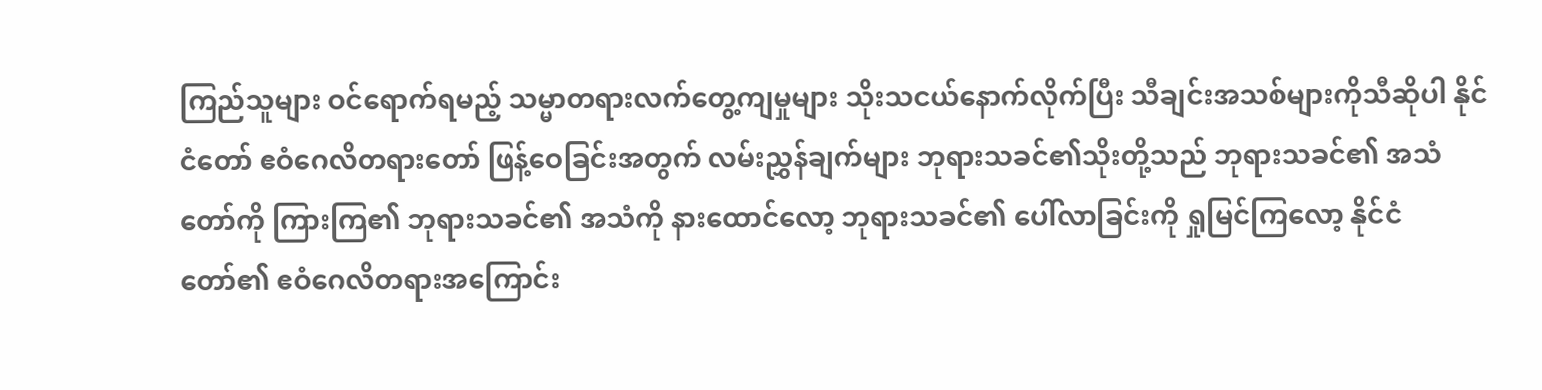ကြည်သူများ ဝင်ရောက်ရမည့် သမ္မာတရားလက်တွေ့ကျမှုများ သိုးသငယ်နောက်လိုက်ပြီး သီချင်းအသစ်များကိုသီဆိုပါ နိုင်ငံတော် ဧဝံဂေလိတရားတော် ဖြန့်ဝေခြင်းအတွက် လမ်းညွှန်ချက်များ ဘုရားသခင်၏သိုးတို့သည် ဘုရားသခင်၏ အသံတော်ကို ကြားကြ၏ ဘုရားသခင်၏ အသံကို နားထောင်လော့ ဘုရားသခင်၏ ပေါ်လာခြင်းကို ရှုမြင်ကြလော့ နိုင်ငံတော်၏ ဧဝံဂေလိတရားအကြောင်း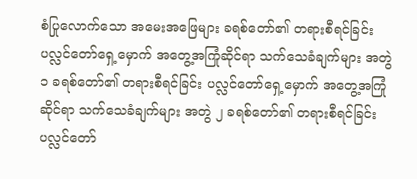စံပြုလောက်သော အမေးအဖြေများ ခရစ်တော်၏ တရားစီရင်ခြင်း ပလ္လင်တော်ရှေ့မှောက် အတွေ့အကြုံဆိုင်ရာ သက်သေခံချက်များ အတွဲ ၁ ခရစ်တော်၏ တရားစီရင်ခြင်း ပလ္လင်တော်ရှေ့မှောက် အတွေ့အကြုံဆိုင်ရာ သက်သေခံချက်များ အတွဲ ၂ ခရစ်တော်၏ တရားစီရင်ခြင်း ပလ္လင်တော်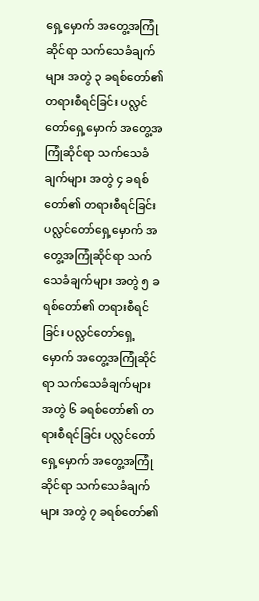ရှေ့မှောက် အတွေ့အကြုံဆိုင်ရာ သက်သေခံချက်များ အတွဲ ၃ ခရစ်တော်၏ တရားစီရင်ခြင်း ပလ္လင်တော်ရှေ့မှောက် အတွေ့အကြုံဆိုင်ရာ သက်သေခံချက်များ အတွဲ ၄ ခရစ်တော်၏ တရားစီရင်ခြင်း ပလ္လင်တော်ရှေ့မှောက် အတွေ့အကြုံဆိုင်ရာ သက်သေခံချက်များ အတွဲ ၅ ခရစ်တော်၏ တရားစီရင်ခြင်း ပလ္လင်တော်ရှေ့မှောက် အတွေ့အကြုံဆိုင်ရာ သက်သေခံချက်များ အတွဲ ၆ ခရစ်တော်၏ တရားစီရင်ခြင်း ပလ္လင်တော်ရှေ့မှောက် အတွေ့အကြုံဆိုင်ရာ သက်သေခံချက်များ အတွဲ ၇ ခရစ်တော်၏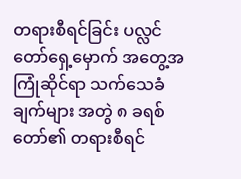တရားစီရင်ခြင်း ပလ္လင်တော်ရှေ့မှောက် အတွေ့အကြုံဆိုင်ရာ သက်သေခံချက်များ အတွဲ ၈ ခရစ်တော်၏ တရားစီရင်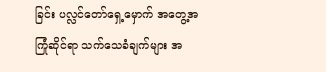ခြင်း ပလ္လင်တော်ရှေ့မှောက် အတွေ့အကြုံဆိုင်ရာ သက်သေခံချက်များ အ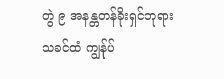တွဲ ၉ အနန္တတန်ခိုးရှင်ဘုရားသခင်ထံ ကျွန်ုပ်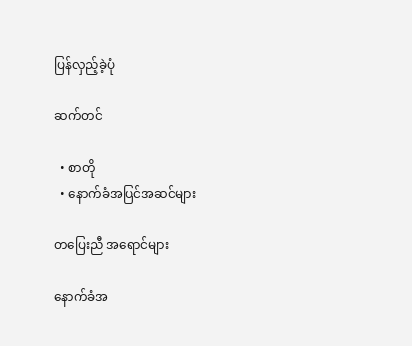ပြန်လှည့်ခဲ့ပုံ

ဆက်တင်

  • စာတို
  • နောက်ခံအပြင်အဆင်များ

တပြေးညီ အရောင်များ

နောက်ခံအ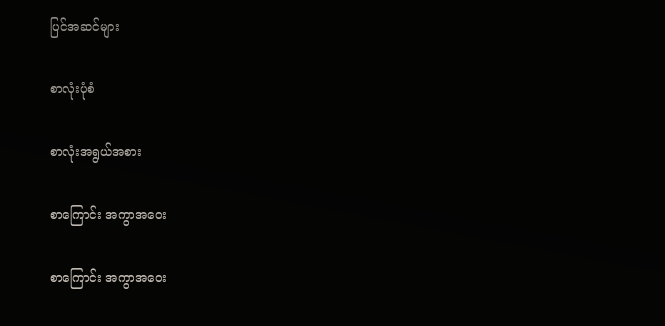ပြင်အဆင်များ

စာလုံးပုံစံ

စာလုံးအရွယ်အစား

စာကြောင်း အကွာအဝေး

စာကြောင်း အကွာအဝေး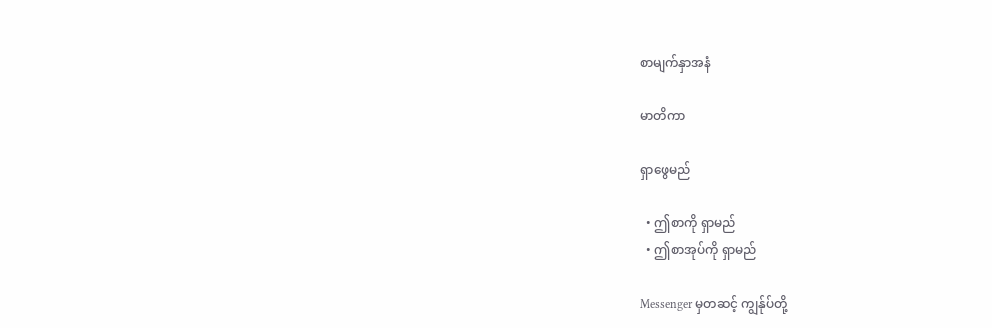စာမျက်နှာအနံ

မာတိကာ

ရှာဖွေမည်

  • ဤစာကို ရှာမည်
  • ဤစာအုပ်ကို ရှာမည်

Messenger မှတဆင့် ကျွန်ုပ်တို့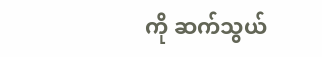ကို ဆက်သွယ်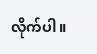လိုက်ပါ။